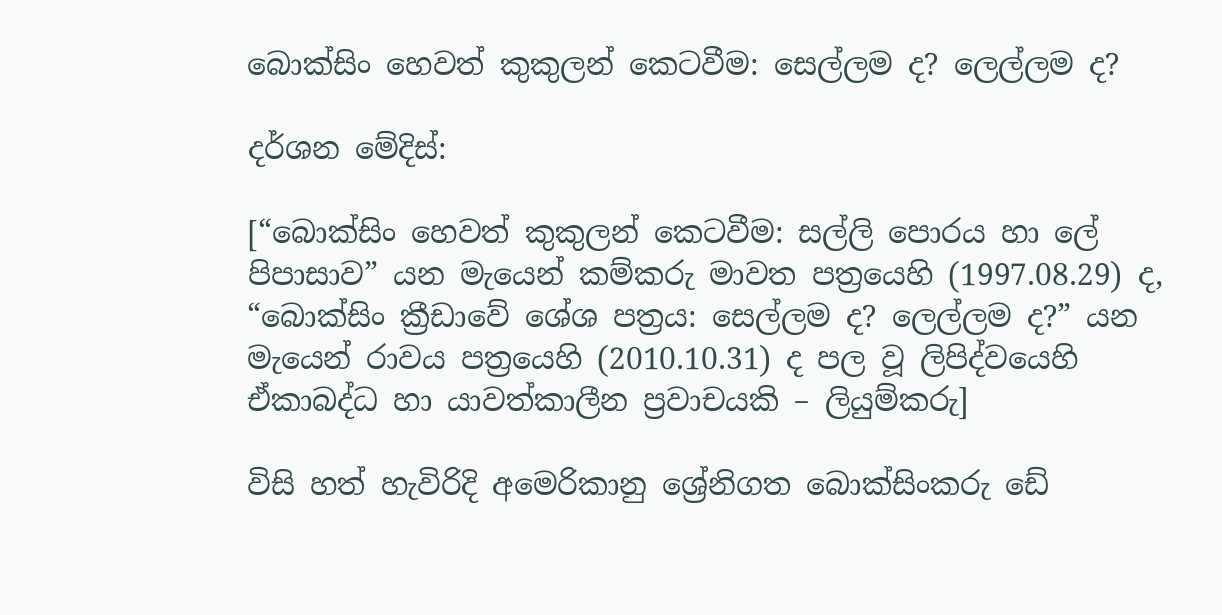බොක්සිං හෙවත් කුකුලන් කෙටවීම: සෙල්ලම ද? ලෙල්ලම ද?

දර්ශන මේදිස්:

[“බොක්සිං හෙවත් කුකුලන් කෙටවීම: සල්ලි පොරය හා ලේ පිපාසාව” යන මැයෙන් කම්කරු මාවත පත්‍රයෙහි (1997.08.29) ද, “බොක්සිං ක්‍රීඩාවේ ශේශ පත්‍රය: සෙල්ලම ද? ලෙල්ලම ද?” යන මැයෙන් රාවය පත්‍රයෙහි (2010.10.31) ද පල වූ ලිපිද්වයෙහි ඒකාබද්ධ හා යාවත්කාලීන ප්‍රවාචයකි – ලියුම්කරු]

විසි හත් හැවිරිදි අමෙරිකානු ශ්‍රේනිගත බොක්සිංකරු ඩේ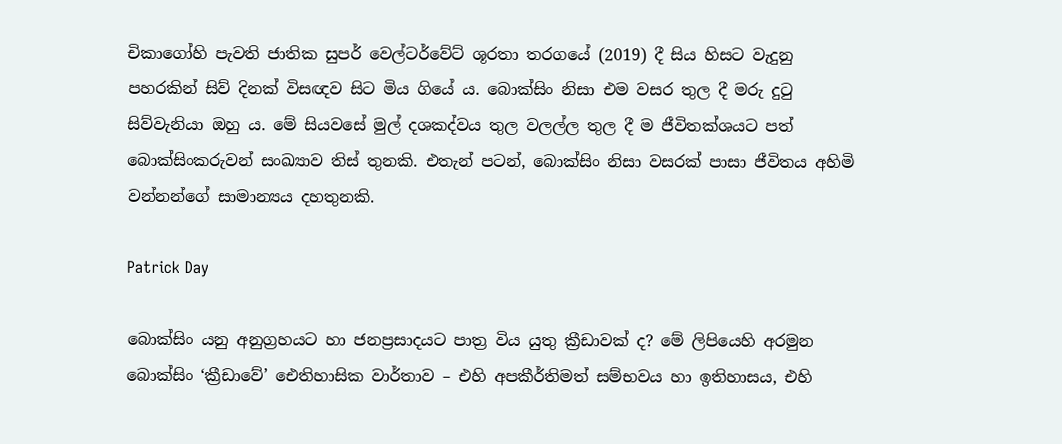චිකාගෝහි පැවති ජාතික සුපර් වෙල්ටර්වේට් ශූරතා තරගයේ (2019) දී සිය හිසට වැදුනු පහරකින් සිව් දිනක් විසඥව සිට මිය ගියේ ය. බොක්සිං නිසා එම වසර තුල දී මරු දුටු සිව්වැනියා ඔහු ය. මේ සියවසේ මුල් දශකද්වය තුල වලල්ල තුල දී ම ජීවිතක්ශයට පත් බොක්සිංකරුවන් සංඛ්‍යාව තිස් තුනකි. එතැන් පටන්, බොක්සිං නිසා වසරක් පාසා ජීවිතය අහිමි වන්නන්ගේ සාමාන්‍යය දහතුනකි.

Patrick Day

බොක්සිං යනු අනුග්‍රහයට හා ජනප්‍රසාදයට පාත්‍ර විය යුතු ක්‍රීඩාවක් ද? මේ ලිපියෙහි අරමුන බොක්සිං ‘ක්‍රීඩාවේ’ ඓතිහාසික වාර්තාව – එහි අපකීර්තිමත් සම්භවය හා ඉතිහාසය, එහි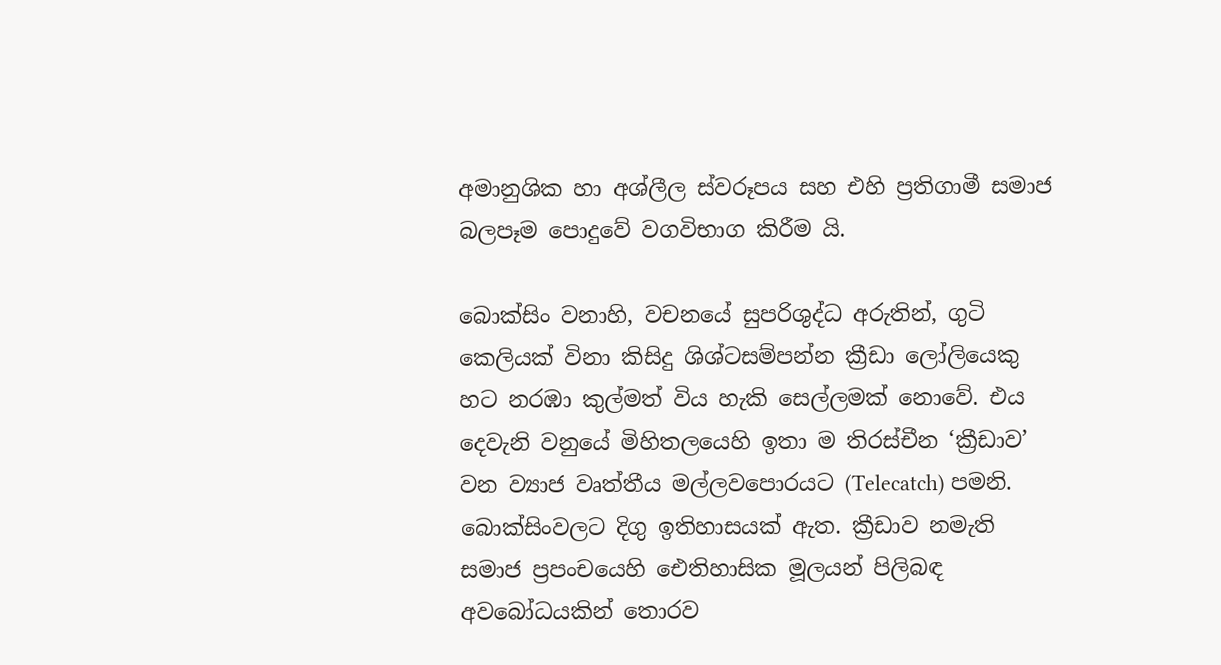අමානුශික හා අශ්ලීල ස්වරූපය සහ එහි ප්‍රතිගාමී සමාජ බලපෑම පොදුවේ වගවිභාග කිරීම යි.

බොක්සිං වනාහි, වචනයේ සුපරිශුද්ධ අරුතින්, ගුටි කෙලියක් විනා කිසිදු ශිශ්ටසම්පන්න ක්‍රීඩා ලෝලියෙකු හට නරඹා කුල්මත් විය හැකි සෙල්ලමක් නොවේ. එය දෙවැනි වනුයේ මිහිතලයෙහි ඉතා ම තිරස්චීන ‘ක්‍රීඩාව’ වන ව්‍යාජ වෘත්තීය මල්ලවපොරයට (Telecatch) පමනි. බොක්සිංවලට දිගු ඉතිහාසයක් ඇත. ක්‍රීඩාව නමැති සමාජ ප්‍රපංචයෙහි ඓතිහාසික මූලයන් පිලිබඳ අවබෝධයකින් තොරව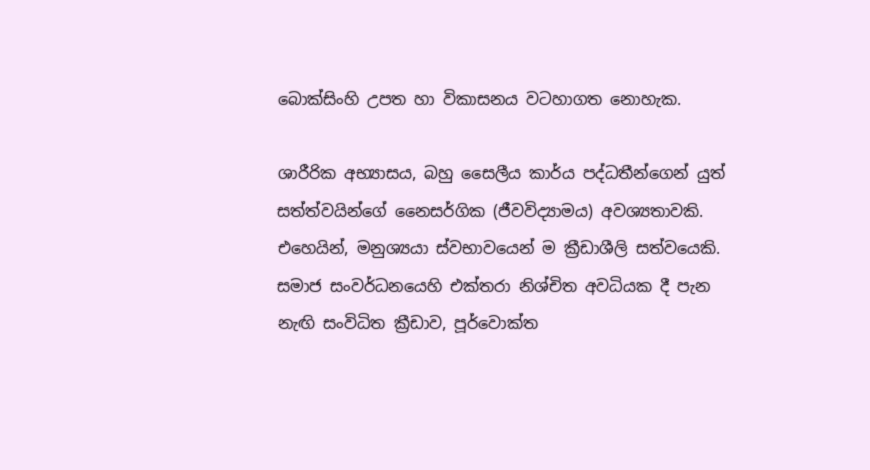බොක්සිංහි උපත හා විකාසනය වටහාගත නොහැක.

ශාරීරික අභ්‍යාසය, බහු සෛලීය කාර්ය පද්ධතීන්ගෙන් යුත් සත්ත්වයින්ගේ නෛසර්ගික (ජීවවිද්‍යාමය) අවශ්‍යතාවකි. එහෙයින්, මනුශ්‍යයා ස්වභාවයෙන් ම ක්‍රීඩාශීලි සත්වයෙකි. සමාජ සංවර්ධනයෙහි එක්තරා නිශ්චිත අවධියක දී පැන නැඟි සංවිධිත ක්‍රීඩාව, පූර්වොක්ත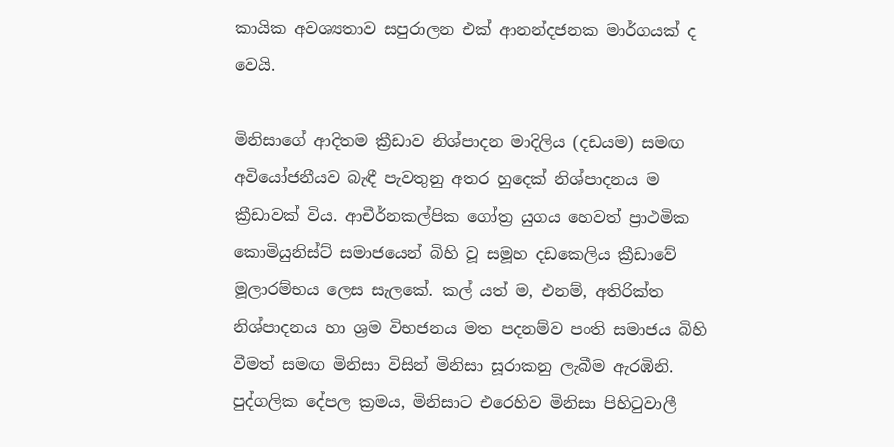කායික අවශ්‍යතාව සපුරාලන එක් ආනන්දජනක මාර්ගයක් ද වෙයි.

මිනිසාගේ ආදිතම ක්‍රීඩාව නිශ්පාදන මාදිලිය (දඩයම) සමඟ අවියෝජනීයව බැඳී පැවතුනු අතර හුදෙක් නිශ්පාදනය ම ක්‍රීඩාවක් විය. ආචීර්නකල්පික ගෝත්‍ර යුගය හෙවත් ප්‍රාථමික කොමියුනිස්ට් සමාජයෙන් බිහි වූ සමූහ දඩකෙලිය ක්‍රීඩාවේ මූලාරම්භය ලෙස සැලකේ. කල් යත් ම, එනම්, අතිරික්ත නිශ්පාදනය හා ශ්‍රම විභජනය මත පදනම්ව පංති සමාජය බිහි වීමත් සමඟ මිනිසා විසින් මිනිසා සූරාකනු ලැබීම ඇරඹිනි. පුද්ගලික දේපල ක්‍රමය, මිනිසාට එරෙහිව මිනිසා පිහිටුවාලී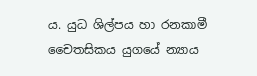ය. යුධ ශිල්පය හා රනකාමී චෛතසිකය යුගයේ න්‍යාය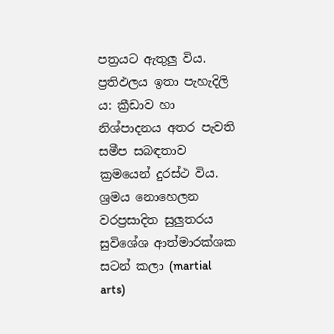පත්‍රයට ඇතුලු විය. ප්‍රතිඵලය ඉතා පැහැදිලි ය: ක්‍රීඩාව හා නිශ්පාදනය අතර පැවති සමීප සබඳතාව ක්‍රමයෙන් දුරස්ථ විය. ශ්‍රමය නොහෙලන වරප්‍රසාදිත සුලුතරය සුවිශේශ ආත්මාරක්ශක සටන් කලා (martial arts)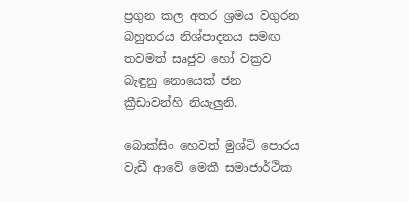ප්‍රගුන කල අතර ශ්‍රමය වගුරන බහුතරය නිශ්පාදනය සමඟ තවමත් සෘජුව හෝ වක්‍රව බැඳුනු නොයෙක් ජන ක්‍රීඩාවන්හි නියැලුනි.

බොක්සිං හෙවත් මුශ්ටි පොරය වැඩී ආවේ මෙකී සමාජාර්ථික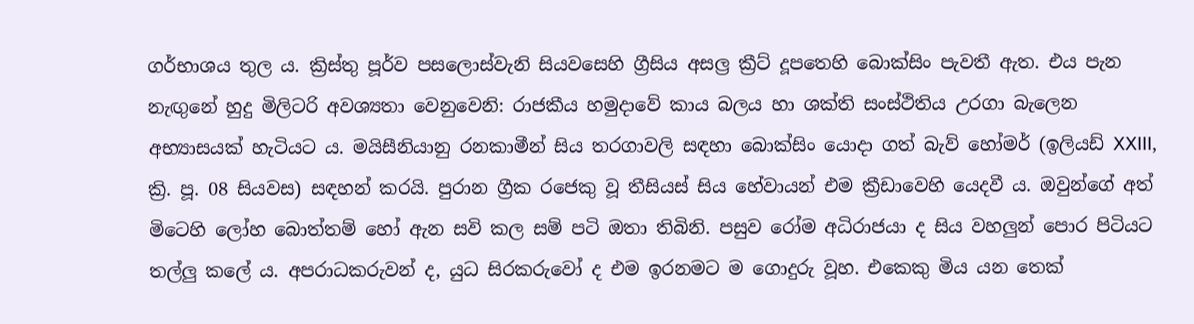ගර්භාශය තුල ය. ක්‍රිස්තු පූර්ව පසලොස්වැනි සියවසෙහි ග්‍රීසිය අසල්‍ර ක්‍රීට් දූපතෙහි බොක්සිං පැවතී ඇත. එය පැන නැඟුනේ හුදු මිලිටරි අවශ්‍යතා වෙනුවෙනි: රාජකීය හමුදාවේ කාය බලය හා ශක්ති සංස්ථිතිය උරගා බැලෙන අභ්‍යාසයක් හැටියට ය. මයිසීනියානු රනකාමීන් සිය තරගාවලි සඳහා බොක්සිං යොදා ගත් බැව් හෝමර් (ඉලියඩ් ⅩⅩⅠⅠⅠ, ක්‍රි. පූ. 08 සියවස) සඳහන් කරයි. පුරාන ග්‍රීක රජෙකු වූ තීසියස් සිය හේවායන් එම ක්‍රීඩාවෙහි යෙදවී ය. ඔවුන්ගේ අත් මිටෙහි ලෝහ බොත්තම් හෝ ඇන සවි කල සම් පටි ඔතා තිබිනි. පසුව රෝම අධිරාජයා ද සිය වහලුන් පොර පිටියට තල්ලු කලේ ය. අපරාධකරුවන් ද, යුධ සිරකරුවෝ ද එම ඉරනමට ම ගොදුරු වූහ. එකෙකු මිය යන තෙක්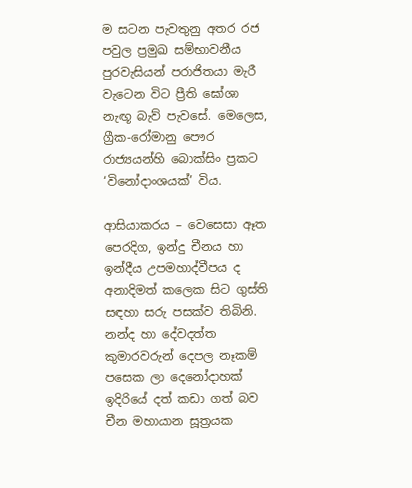ම සටන පැවතුනු අතර රජ පවුල ප්‍රමුඛ සම්භාවනීය පුරවැසියන් පරාජිතයා මැරී වැටෙන විට ප්‍රීති ඝෝශා නැඟූ බැව් පැවසේ. මෙලෙස, ග්‍රීක-රෝමානු පෞර රාජ්‍යයන්හි බොක්සිං ප්‍රකට ‘විනෝදාංශයක්’ විය.

ආසියාකරය – වෙසෙසා ඈත පෙරදිග, ඉන්දු චීනය හා ඉන්දීය උපමහාද්වීපය ද අනාදිමත් කලෙක සිට ගුස්ති සඳහා සරු පසක්ව තිබිනි. නන්ද හා දේවදත්ත කුමාරවරුන් දෙපල නෑකම් පසෙක ලා දෙනෝදාහක් ඉදිරියේ දත් කඩා ගත් බව චීන මහායාන සූත්‍රයක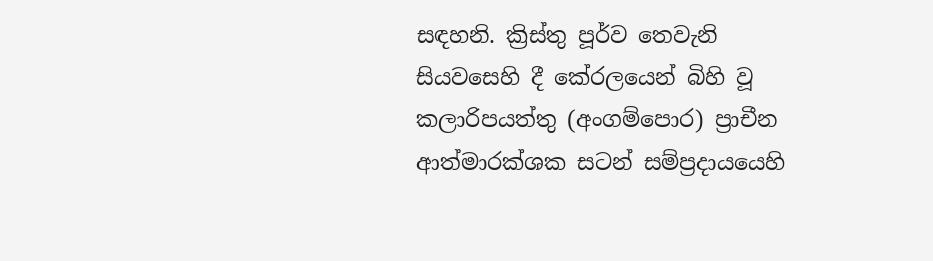සඳහනි. ක්‍රිස්තු පූර්ව තෙවැනි සියවසෙහි දී කේරලයෙන් බිහි වූ කලාරිපයත්තු (අංගම්පොර) ප්‍රාචීන ආත්මාරක්ශක සටන් සම්ප්‍රදායයෙහි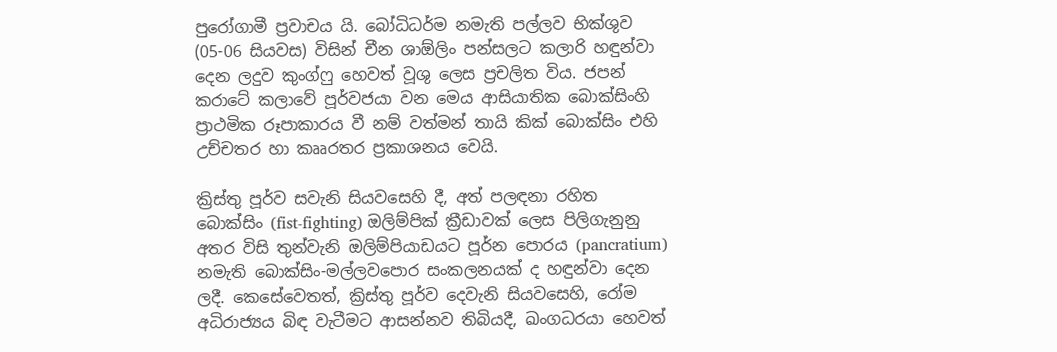පුරෝගාමී ප්‍රවාචය යි. බෝධිධර්ම නමැති පල්ලව භික්ශුව (05-06 සියවස) විසින් චීන ශාඕලිං පන්සලට කලාරි හඳුන්වා දෙන ලදුව කුංග්ෆු හෙවත් වූශු ලෙස ප්‍රචලිත විය. ජපන් කරාටේ කලාවේ පූර්වජයා වන මෙය ආසියාතික බොක්සිංහි ප්‍රාථමික රූපාකාරය වී නම් වත්මන් තායි කික් බොක්සිං එහි උච්චතර හා කෲරතර ප්‍රකාශනය වෙයි.

ක්‍රිස්තු පූර්ව සවැනි සියවසෙහි දී, අත් පලඳනා රහිත බොක්සිං (fist-fighting) ඔලිම්පික් ක්‍රීඩාවක් ලෙස පිලිගැනුනු අතර විසි තුන්වැනි ඔලිම්පියාඩයට පූර්න පොරය (pancratium) නමැති බොක්සිං-මල්ලවපොර සංකලනයක් ද හඳුන්වා දෙන ලදී. කෙසේවෙතත්, ක්‍රිස්තු පූර්ව දෙවැනි සියවසෙහි, රෝම අධිරාජ්‍යය බිඳ වැටීමට ආසන්නව තිබියදී, ඛංගධරයා හෙවත්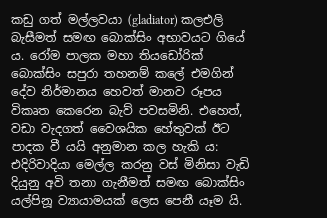කඩු ගත් මල්ලවයා (gladiator) කලඑලි බැසීමත් සමඟ බොක්සිං අභාවයට ගියේ ය. රෝම පාලක මහා තියඩෝරික් බොක්සිං සපුරා තහනම් කලේ එමගින් දේව නිර්මානය හෙවත් මානව රූපය විකෘත කෙරෙන බැව් පවසමිනි. එහෙත්, වඩා වැදගත් වෛශයික හේතුවක් ඊට පාදක වී යයි අනුමාන කල හැකි ය: එදිරිවාදියා මෙල්ල කරනු වස් මිනිසා වැඩි දියුනු අවි තනා ගැනීමත් සමඟ බොක්සිං යල්පිනූ ව්‍යායාමයක් ලෙස පෙනී යෑම යි.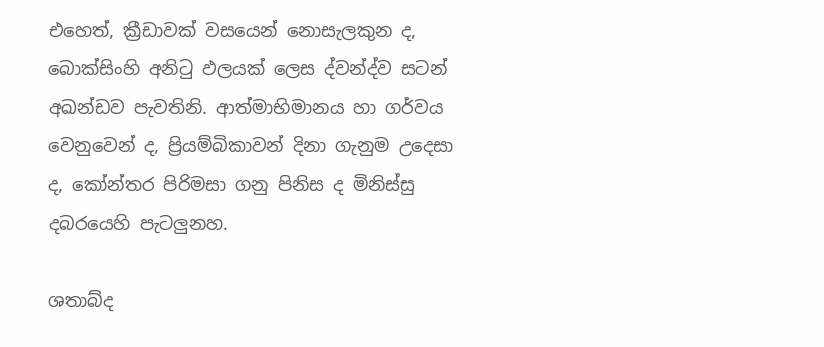එහෙත්, ක්‍රීඩාවක් වසයෙන් නොසැලකුන ද, බොක්සිංහි අනිටු ඵලයක් ලෙස ද්වන්ද්ව සටන් අඛන්ඩව පැවතිනි. ආත්මාභිමානය හා ගර්වය වෙනුවෙන් ද, ප්‍රියම්බිකාවන් දිනා ගැනුම උදෙසා ද, කෝන්තර පිරිමසා ගනු පිනිස ද මිනිස්සු දබරයෙහි පැටලුනහ.

ශතාබ්ද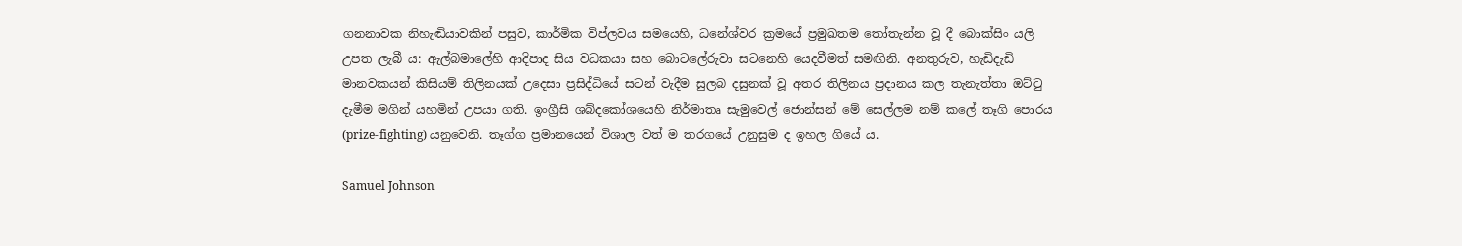ගනනාවක නිහැඬියාවකින් පසුව, කාර්මික විප්ලවය සමයෙහි, ධනේශ්වර ක්‍රමයේ ප්‍රමුඛතම තෝතැන්න වූ දී බොක්සිං යලි උපත ලැබී ය: ඇල්බමාලේහි ආදිපාද සිය වධකයා සහ බොටලේරුවා සටනෙහි යෙදවීමත් සමඟිනි. අනතුරුව, හැඩිදැඩි මානවකයන් කිසියම් තිලිනයක් උදෙසා ප්‍රසිද්ධියේ සටන් වැදීම සුලබ දසුනක් වූ අතර තිලිනය ප්‍රදානය කල තැනැත්තා ඔට්ටු දැමීම මගින් යහමින් උපයා ගති. ඉංග්‍රීසි ශබ්දකෝශයෙහි නිර්මාතෘ සැමුවෙල් ජොන්සන් මේ සෙල්ලම නම් කලේ තෑගි පොරය (prize-fighting) යනුවෙනි. තෑග්ග ප්‍රමානයෙන් විශාල වත් ම තරගයේ උනුසුම ද ඉහල ගියේ ය.

Samuel Johnson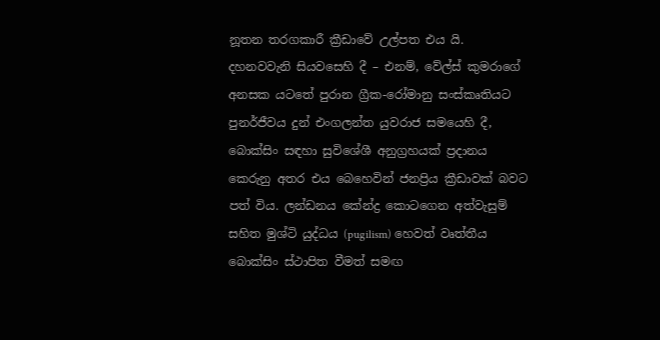නූතන තරගකාරී ක්‍රීඩාවේ උල්පත එය යි. දහනවවැනි සියවසෙහි දී – එනම්, වේල්ස් කුමරාගේ අනසක යටතේ පුරාන ග්‍රීක-රෝමානු සංස්කෘතියට පුනර්ජීවය දුන් එංගලන්ත යුවරාජ සමයෙහි දී, බොක්සිං සඳහා සුවිශේශී අනුග්‍රහයක් ප්‍රදානය කෙරුනු අතර එය බෙහෙවින් ජනප්‍රිය ක්‍රීඩාවක් බවට පත් විය. ලන්ඩනය කේන්ද්‍ර කොටගෙන අත්වැසුම් සහිත මුශ්ටි යුද්ධය (pugilism) හෙවත් වෘත්තීය බොක්සිං ස්ථාපිත වීමත් සමඟ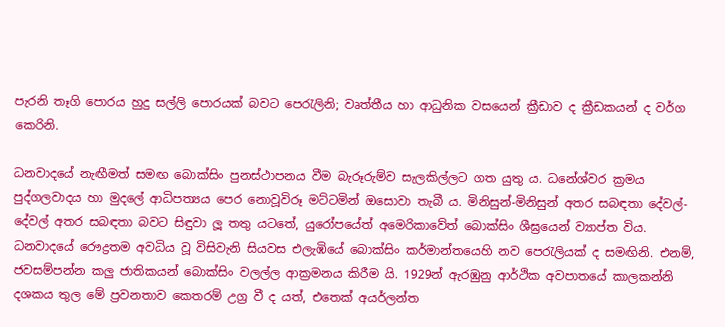පැරනි තෑගි පොරය හුදු සල්ලි පොරයක් බවට පෙරැලිනි; වෘත්තීය හා ආධුනික වසයෙන් ක්‍රීඩාව ද ක්‍රීඩකයන් ද වර්ග කෙරිනි.

ධනවාදයේ නැඟීමත් සමඟ බොක්සිං පුනස්ථාපනය වීම බැරූරුම්ව සැලකිල්ලට ගත යුතු ය. ධනේශ්වර ක්‍රමය පුද්ගලවාදය හා මුදලේ ආධිපත්‍යය පෙර නොවූවිරූ මට්ටමින් ඔසොවා තැබී ය. මිනිසුන්-මිනිසුන් අතර සබඳතා දේවල්-දේවල් අතර සබඳතා බවට සිඳුවා ලූ තතු යටතේ, යුරෝපයේත් අමෙරිකාවේත් බොක්සිං ශීඝ්‍රයෙන් ව්‍යාප්ත විය. ධනවාදයේ රෞද්‍රතම අවධිය වූ විසිවැනි සියවස එලැඹියේ බොක්සිං කර්මාන්තයෙහි නව පෙරැලියක් ද සමඟිනි. එනම්, ජවසම්පන්න කලු ජාතිකයන් බොක්සිං වලල්ල ආක්‍රමනය කිරීම යි. 1929න් ඇරඹුනු ආර්ථික අවපාතයේ කාලකන්නි දශකය තුල මේ ප්‍රවනතාව කෙතරම් උග්‍ර වී ද යත්, එතෙක් අයර්ලන්ත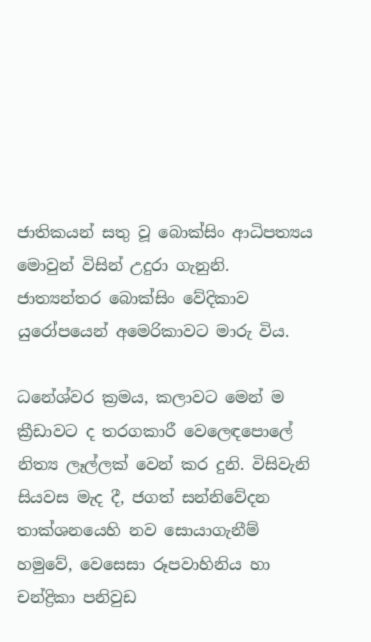ජාතිකයන් සතු වූ බොක්සිං ආධිපත්‍යය මොවුන් විසින් උදුරා ගැනුනි. ජාත්‍යන්තර බොක්සිං වේදිකාව යුරෝපයෙන් අමෙරිකාවට මාරු විය.

ධනේශ්වර ක්‍රමය, කලාවට මෙන් ම ක්‍රීඩාවට ද තරගකාරී වෙලෙඳපොලේ නිත්‍ය ලෑල්ලක් වෙන් කර දුනි. විසිවැනි සියවස මැද දී, ජගත් සන්නිවේදන තාක්ශනයෙහි නව සොයාගැනීම් හමුවේ, වෙසෙසා රූපවාහිනිය හා චන්ද්‍රිකා පනිවුඩ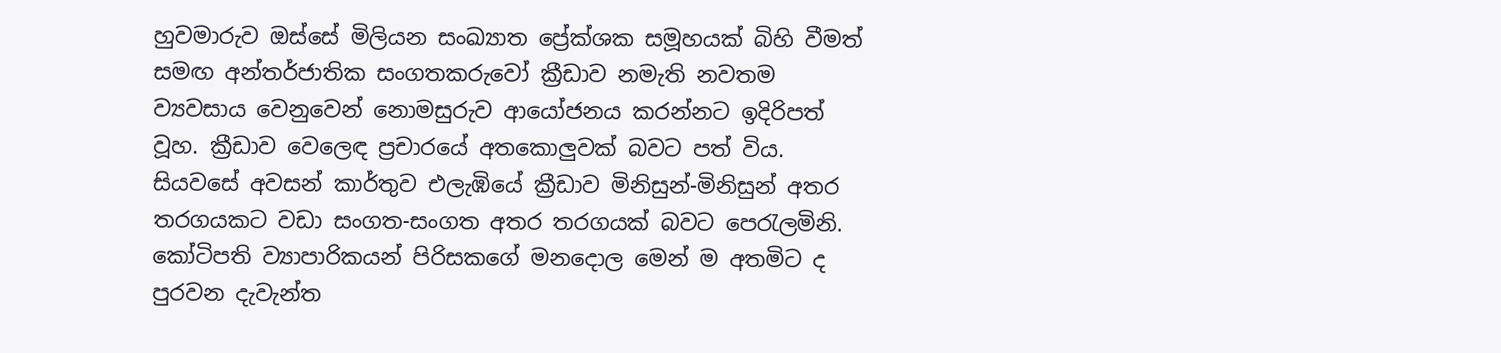හුවමාරුව ඔස්සේ මිලියන සංඛ්‍යාත ප්‍රේක්ශක සමූහයක් බිහි වීමත් සමඟ අන්තර්ජාතික සංගතකරුවෝ ක්‍රීඩාව නමැති නවතම ව්‍යවසාය වෙනුවෙන් නොමසුරුව ආයෝජනය කරන්නට ඉදිරිපත් වූහ. ක්‍රීඩාව වෙලෙඳ ප්‍රචාරයේ අතකොලුවක් බවට පත් විය. සියවසේ අවසන් කාර්තුව එලැඹියේ ක්‍රීඩාව මිනිසුන්-මිනිසුන් අතර තරගයකට වඩා සංගත-සංගත අතර තරගයක් බවට පෙරැලමිනි. කෝටිපති ව්‍යාපාරිකයන් පිරිසකගේ මනදොල මෙන් ම අතමිට ද පුරවන දැවැන්ත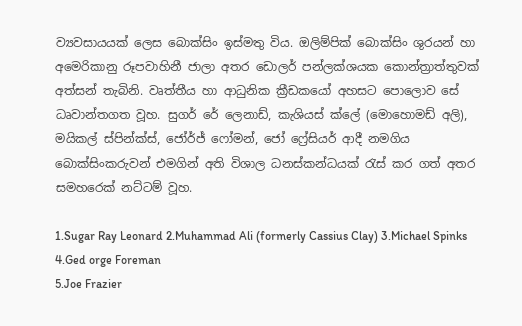ව්‍යවසායයක් ලෙස බොක්සිං ඉස්මතු විය. ඔලිම්පික් බොක්සිං ශුරයන් හා අමෙරිකානු රූපවාහිනී ජාලා අතර ඩොලර් පන්ලක්ශයක කොන්ත්‍රාත්තුවක් අත්සන් තැබිනි. වෘත්තීය හා ආධුනික ක්‍රීඩකයෝ අහසට පොලොව සේ ධෘවාන්තගත වූහ. සුගර් රේ ලෙනාඩ්, කැශියස් ක්ලේ (මොහොමඩ් අලි), මයිකල් ස්පින්ක්ස්, ජෝර්ජ් ෆෝමන්, ජෝ ෆ්‍රේසියර් ආදී නමගිය බොක්සිංකරුවන් එමගින් අති විශාල ධනස්කන්ධයක් රැස් කර ගත් අතර සමහරෙක් නට්ටම් වූහ.

1.Sugar Ray Leonard 2.Muhammad Ali (formerly Cassius Clay) 3.Michael Spinks 4.Ged orge Foreman
5.Joe Frazier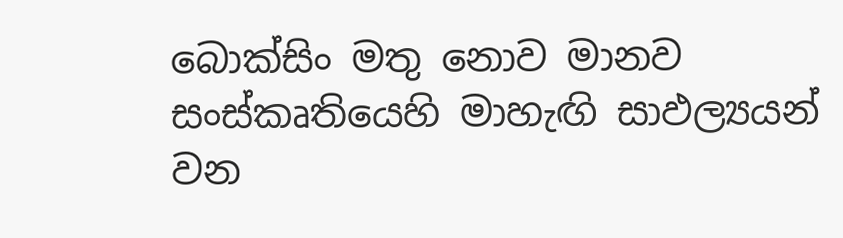බොක්සිං මතු නොව මානව සංස්කෘතියෙහි මාහැඟි සාඵල්‍යයන් වන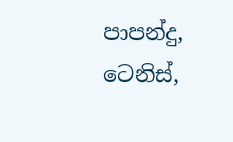පාපන්දු, ටෙනිස්,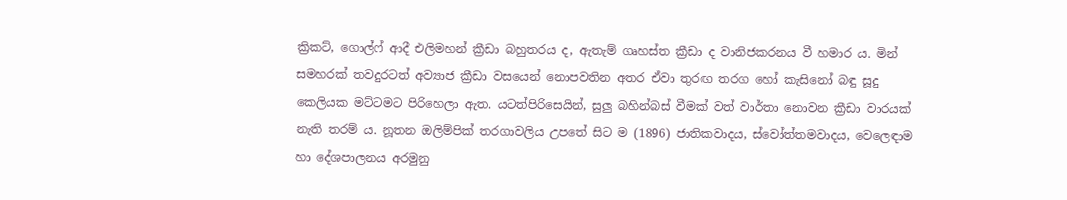ක්‍රිකට්, ගොල්ෆ් ආදී එලිමහන් ක්‍රීඩා බහුතරය ද, ඇතැම් ගෘහස්ත ක්‍රීඩා ද වානිජකරනය වී හමාර ය. මින් සමහරක් තවදුරටත් අව්‍යාජ ක්‍රීඩා වසයෙන් නොපවතින අතර ඒවා තුරඟ තරග හෝ කැසිනෝ බඳු සූදු කෙලියක මට්ටමට පිරිහෙලා ඇත. යටත්පිරිසෙයින්, සුලු බහින්බස් වීමක් වත් වාර්තා නොවන ක්‍රීඩා වාරයක් නැති තරම් ය. නූතන ඔලිම්පික් තරගාවලිය උපතේ සිට ම (1896) ජාතිකවාදය, ස්වෝත්තමවාදය, වෙලෙඳාම හා දේශපාලනය අරමුනු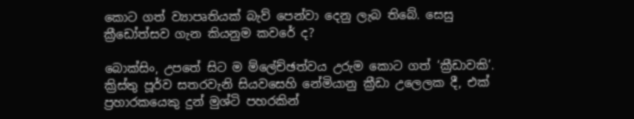කොට ගත් ව්‍යාපෘතියක් බැව් පෙන්වා දෙනු ලැබ තිබේ. සෙසු ක්‍රීඩෝත්සව ගැන කියනුම කවරේ ද?

බොක්සිං, උපතේ සිට ම ම්ලේච්ඡත්වය උරුම කොට ගත් ‘ක්‍රීඩාවකි’. ක්‍රිස්තු පූර්ව සතරවැනි සියවසෙහි නේමියානු ක්‍රීඩා උලෙලක දී, එක් ප්‍රහාරකයෙකු දුන් මුශ්ටි පහරකින්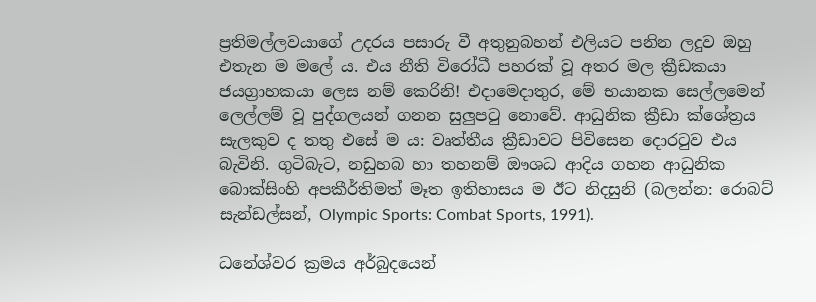ප්‍රතිමල්ලවයාගේ උදරය පසාරු වී අතුනුබහන් එලියට පනින ලදුව ඔහු එතැන ම මලේ ය. එය නීති විරෝධී පහරක් වූ අතර මල ක්‍රීඩකයා ජයග්‍රාහකයා ලෙස නම් කෙරිනි! එදාමෙදාතුර, මේ භයානක සෙල්ලමෙන් ලෙල්ලම් වූ පුද්ගලයන් ගනන සුලුපටු නොවේ. ආධුනික ක්‍රීඩා ක්ශේත්‍රය සැලකුව ද තතු එසේ ම ය: වෘත්තීය ක්‍රීඩාවට පිවිසෙන දොරටුව එය බැවිනි. ගුටිබැට, නඩුහබ හා තහනම් ඖශධ ආදිය ගහන ආධුනික බොක්සිංහි අපකීර්තිමත් මෑත ඉතිහාසය ම ඊට නිදසුනි (බලන්න: රොබට් සැන්ඩල්සන්, Olympic Sports: Combat Sports, 1991).

ධනේශ්වර ක්‍රමය අර්බුදයෙන්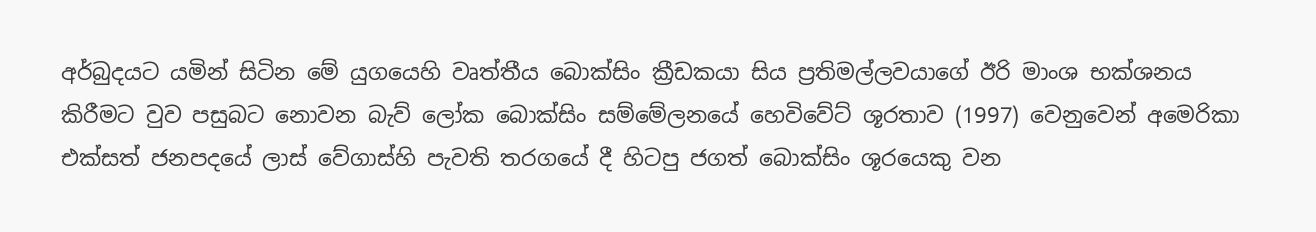අර්බුදයට යමින් සිටින මේ යුගයෙහි වෘත්තීය බොක්සිං ක්‍රීඩකයා සිය ප්‍රතිමල්ලවයාගේ ඊරි මාංශ භක්ශනය කිරීමට වුව පසුබට නොවන බැව් ලෝක බොක්සිං සම්මේලනයේ හෙවිවේට් ශූරතාව (1997) වෙනුවෙන් අමෙරිකා එක්සත් ජනපදයේ ලාස් වේගාස්හි පැවති තරගයේ දී හිටපු ජගත් බොක්සිං ශූරයෙකු වන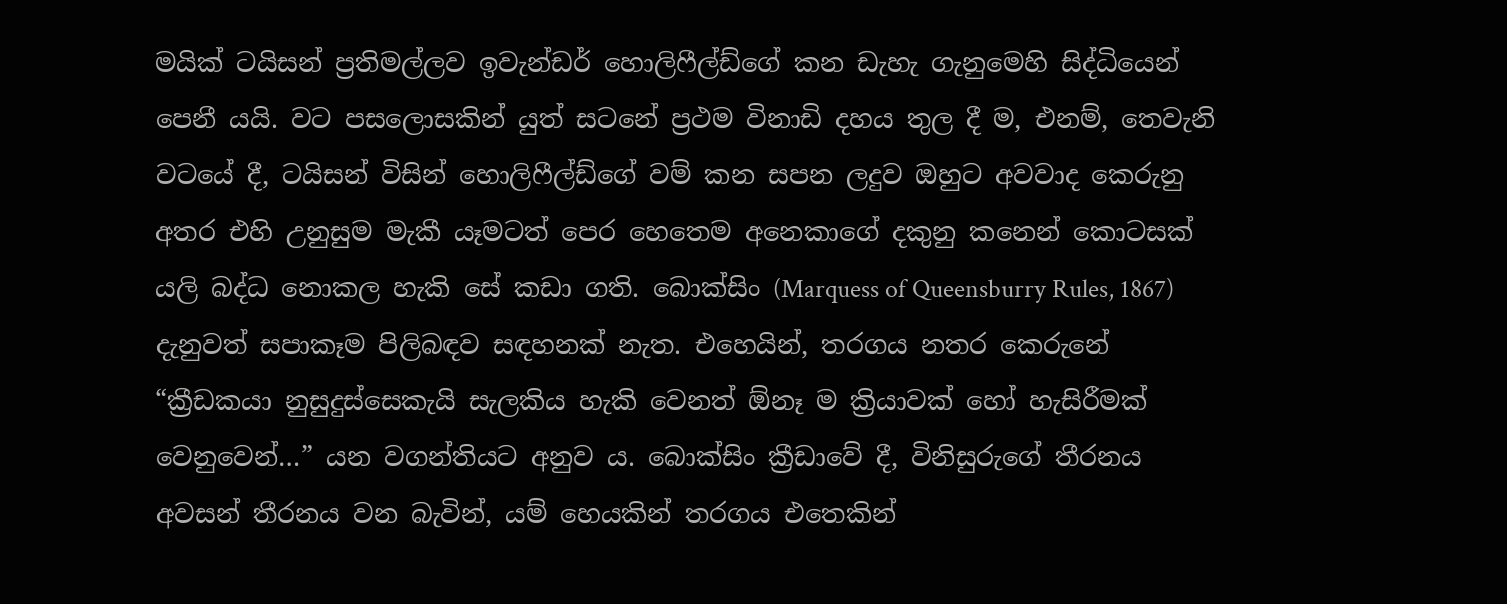මයික් ටයිසන් ප්‍රතිමල්ලව ඉවැන්ඩර් හොලිෆීල්ඩ්ගේ කන ඩැහැ ගැනුමෙහි සිද්ධියෙන් පෙනී යයි. වට පසලොසකින් යුත් සටනේ ප්‍රථම විනාඩි දහය තුල දී ම, එනම්, තෙවැනි වටයේ දී, ටයිසන් විසින් හොලිෆීල්ඩ්ගේ වම් කන සපන ලදුව ඔහුට අවවාද කෙරුනු අතර එහි උනුසුම මැකී යෑමටත් පෙර හෙතෙම අනෙකාගේ දකුනු කනෙන් කොටසක් යලි බද්ධ නොකල හැකි සේ කඩා ගති. බොක්සිං (Marquess of Queensburry Rules, 1867) දැනුවත් සපාකෑම පිලිබඳව සඳහනක් නැත. එහෙයින්, තරගය නතර කෙරුනේ “ක්‍රීඩකයා නුසුදුස්සෙකැයි සැලකිය හැකි වෙනත් ඕනෑ ම ක්‍රියාවක් හෝ හැසිරීමක් වෙනුවෙන්…” යන වගන්තියට අනුව ය. බොක්සිං ක්‍රීඩාවේ දී, විනිසුරුගේ තීරනය අවසන් තීරනය වන බැවින්, යම් හෙයකින් තරගය එතෙකින්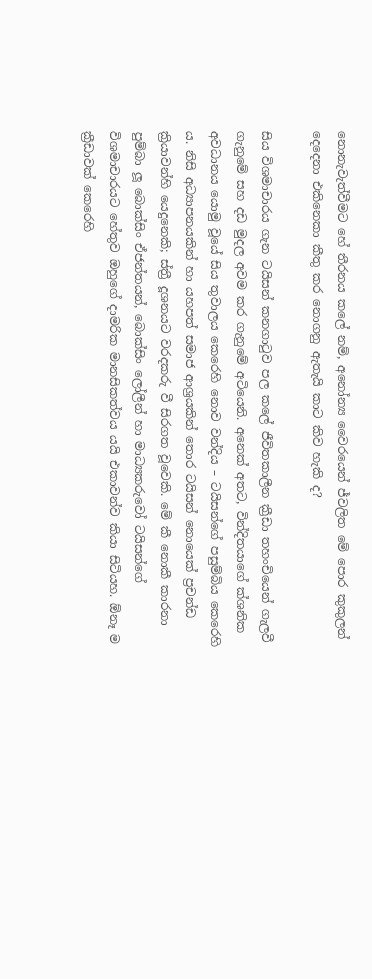නොනැවැත්වීමට හේ තීරනය කලේ නම්, අනෝන්‍ය වෛරයෙන් ජ්වලිත මේ පොර කුකුලන් දෙදෙනා එකිනෙකා කීතු කර නොගනු ඇතැයි කාට කිව හැකි ද?

සිය විශමාචාරය ගැන ටයිසන් කනගාටුව පල කලේ ජීවිතකාලීන ක්‍රීඩා තහංචියෙන් ගැලවී ගැනුමේ සහ දඩ මුදල අවම කර ගැනුමේ අටියෙනි. අනෙක් අතට, වින්දිතයාගේ ක්ශනික අවධානය යොමු වූයේ සිය තුවාලය කෙරෙහි නොව වන්දිය – ටයිසන්ගේ පසුම්බිය කෙරෙහි ය. නිසි අධ්‍යාපනයකින් හා යහපත් සමාජ ආශ්‍රයකින් තොර ටයිසන් නොයෙක් ප්‍රචන්ඩ ක්‍රියාවන්හි යෙදුනෙකි; ස්ත්‍රී දූශනයට වරදකරු වී සිරගත වූවෙකි. මේ කී නොකී කාරනා පුම්බා ලූ බොක්සිං ඒජන්තයන්, බොක්සිං ලෝලීන් හා මාධ්‍යකරුවෝ ටයිසන්ගේ විශමාචාරයට හේතුව ඔහුගේ දාමරික මානසිකත්වය යයි එකාවන්ව කියා සිටියහ. ඕනෑ ම ක්‍රීඩාවක් කෙරෙහි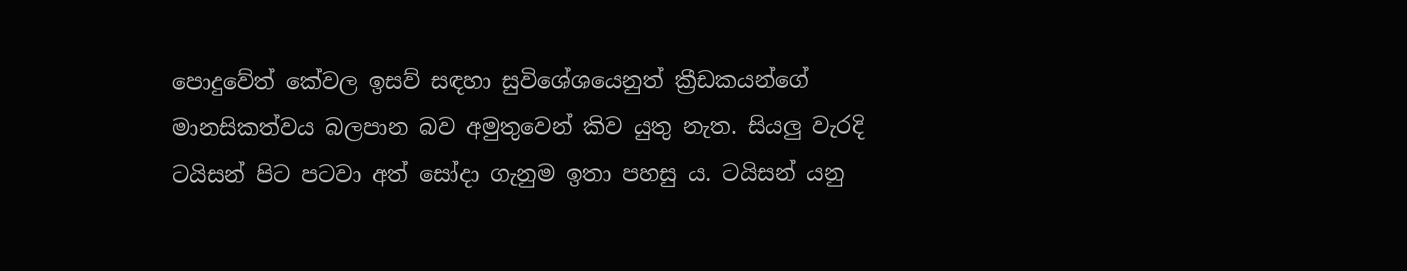පොදුවේත් කේවල ඉසව් සඳහා සුවිශේශයෙනුත් ක්‍රීඩකයන්ගේ මානසිකත්වය බලපාන බව අමුතුවෙන් කිව යුතු නැත. සියලු වැරදි ටයිසන් පිට පටවා අත් සෝදා ගැනුම ඉතා පහසු ය. ටයිසන් යනු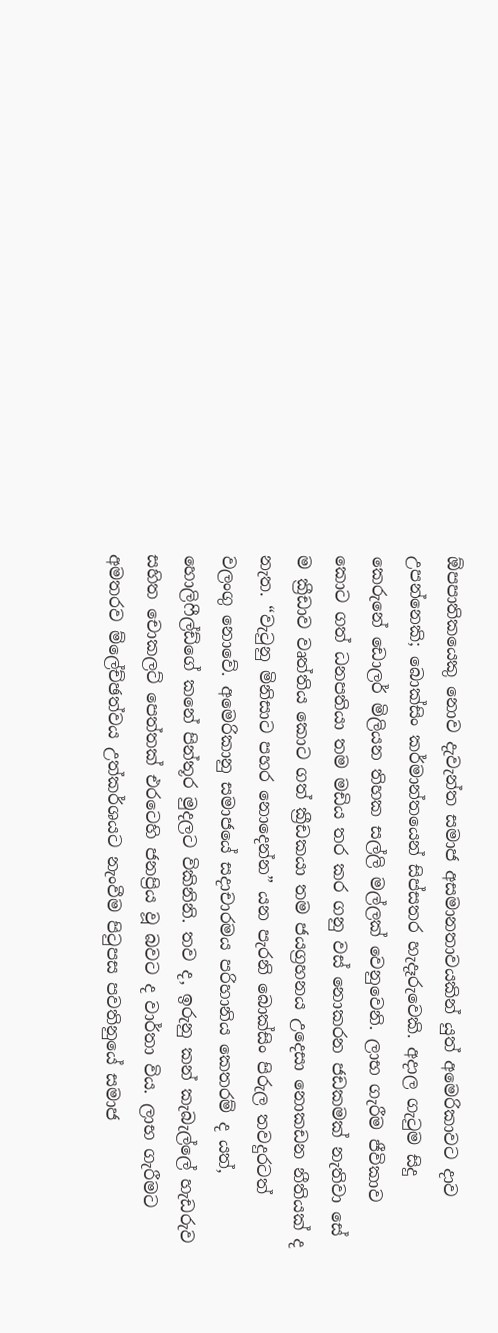ඕපපාතිකයෙකු නොව දැවැන්ත සමාජ අසමානතාවයකින් යුත් අමෙරිකාවට දාව උපන්නෙකි; බොක්සිං කර්මාන්තයෙන් සිප්සතර හැදෑරුවෙකි. අදාල ගැටුම සිදු කෙරුනේ ඩොලර් මිලියන තිහක සල්ලි මල්ලක් වෙනුවෙනි. ලාභ ගැරීම ජීවිකාව කොට ගත් ධනපතියා තම මඩිය තර කර ගනු වස් නොකරන ජඩකමක් නැතිවා සේ ම ක්‍රීඩාව වෘත්තිය කොට ගත් ක්‍රීඩකයා තම ජයග්‍රහනය උදෙසා නොකඩන නීතියක් ද නැත. “වැටුනු මිනිසාට පහර නොදෙන්න” යන පැරනි බොක්සිං පිරුල තවදුරටත් වලංගු නොවේ. අමෙරිකානු සමාජයේ සදාචාරමය පරිහානිය කෙතරම් ද යත්, හොලිෆීල්ඩ්ගේ කනේ පින්තූර මුදලට විකිනිනි. තව ද, ඉරුනු කන් කැබැල්ලේ හැඩරුව සහිත චොකලට් පෙත්තක් එරටෙහි ජනප්‍රිය වූ බවට ද වාර්තා විය. ලාභ ගැරීමට අමතරව ම්ලේච්ඡත්වය උත්කර්ශයට නැංවීම පිටුපස පවතිනුයේ සමාජ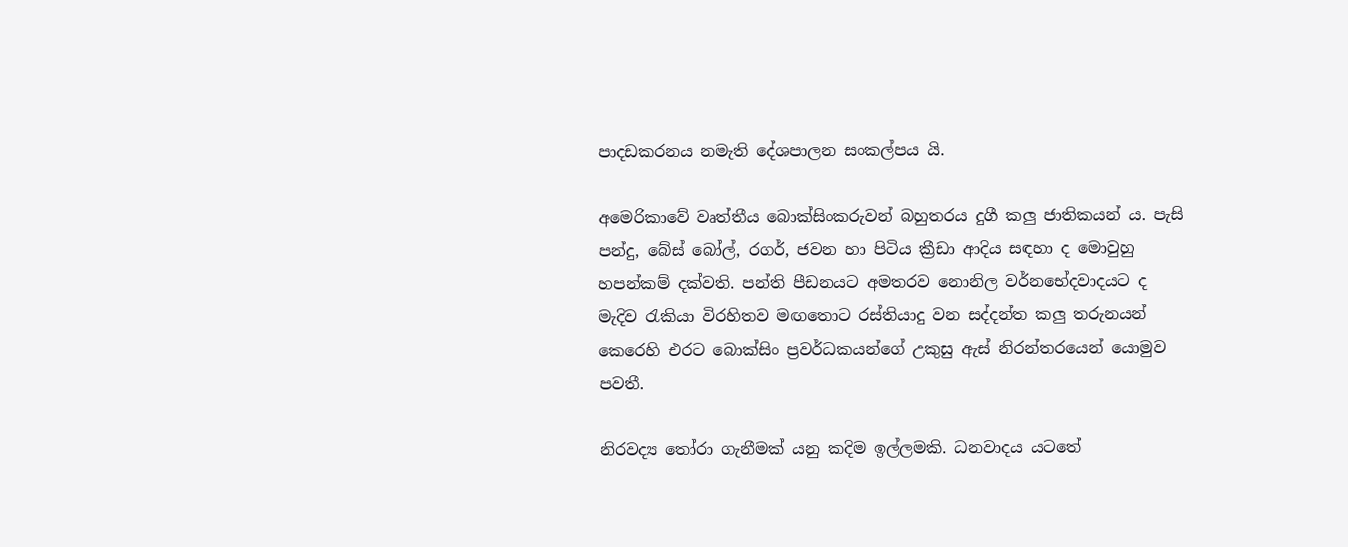පාදඩකරනය නමැති දේශපාලන සංකල්පය යි.

අමෙරිකාවේ වෘත්තීය බොක්සිංකරුවන් බහුතරය දුගී කලු ජාතිකයන් ය. පැසි පන්දු, බේස් බෝල්, රගර්, ජවන හා පිටිය ක්‍රීඩා ආදිය සඳහා ද මොවුහු හපන්කම් දක්වති. පන්ති පීඩනයට අමතරව නොනිල වර්නභේදවාදයට ද මැදිව රැකියා විරහිතව මඟතොට රස්තියාදු වන සද්දන්ත කලු තරුනයන් කෙරෙහි එරට බොක්සිං ප්‍රවර්ධකයන්ගේ උකුසු ඇස් නිරන්තරයෙන් යොමුව පවතී.

නිරවද්‍ය තෝරා ගැනීමක් යනු කදිම ඉල්ලමකි. ධනවාදය යටතේ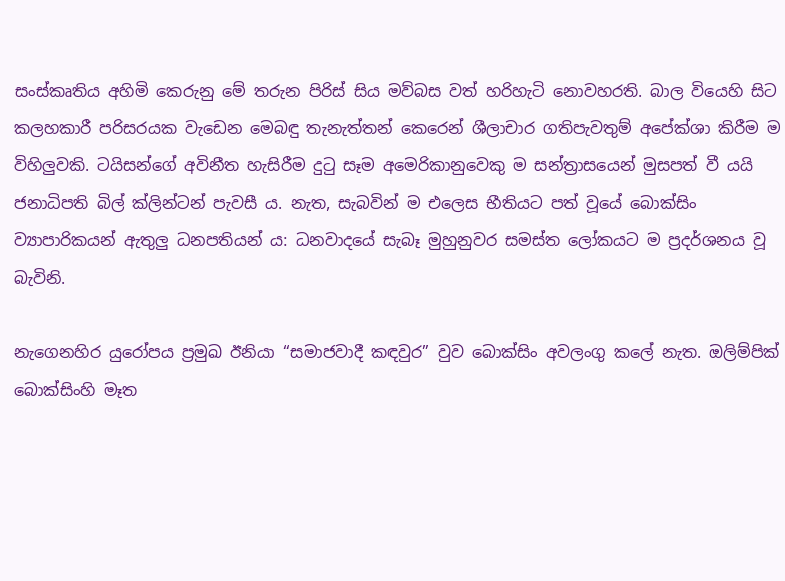සංස්කෘතිය අහිමි කෙරුනු මේ තරුන පිරිස් සිය මව්බස වත් හරිහැටි නොවහරති. බාල වියෙහි සිට කලහකාරී පරිසරයක වැඩෙන මෙබඳු තැනැත්තන් කෙරෙන් ශීලාචාර ගතිපැවතුම් අපේක්ශා කිරීම ම විහිලුවකි. ටයිසන්ගේ අවිනීත හැසිරීම දුටු සෑම අමෙරිකානුවෙකු ම සන්ත්‍රාසයෙන් මුසපත් වී යයි ජනාධිපති බිල් ක්ලින්ටන් පැවසී ය. නැත, සැබවින් ම එලෙස භීතියට පත් වූයේ බොක්සිං ව්‍යාපාරිකයන් ඇතුලු ධනපතියන් ය: ධනවාදයේ සැබෑ මුහුනුවර සමස්ත ලෝකයට ම ප්‍රදර්ශනය වූ බැවිනි.

නැගෙනහිර යුරෝපය ප්‍රමුඛ ඊනියා “සමාජවාදී කඳවුර” වුව බොක්සිං අවලංගු කලේ නැත. ඔලිම්පික් බොක්සිංහි මෑත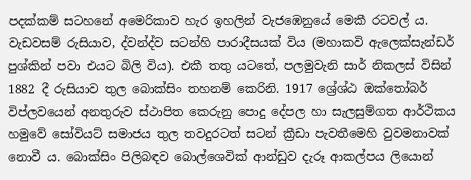පදක්කම් සටහනේ අමෙරිකාව හැර ඉහලින් වැජඹෙනුයේ මෙකී රටවල් ය. වැඩවසම් රුසියාව, ද්වන්ද්ව සටන්හි පාරාදීසයක් විය (මහාකවි ඇලෙක්සැන්ඩර් පුශ්කින් පවා එයට බිලි විය). එකී තතු යටතේ, පලමුවැනි සාර් නිකලස් විසින් 1882 දී රුසියාව තුල බොක්සිං තහනම් කෙරිනි. 1917 ශ්‍රේශ්ඨ ඔක්තෝබර් විප්ලවයෙන් අනතුරුව ස්ථාපිත කෙරුනු පොදු දේපල හා සැලසුම්ගත ආර්ථිකය හමුවේ සෝවියට් සමාජය තුල තවදුරටත් සටන් ක්‍රීඩා පැවතීමෙහි වුවමනාවක් නොවී ය. බොක්සිං පිලිබඳව බොල්ශෙවික් ආන්ඩුව දැරූ ආකල්පය ලියොන්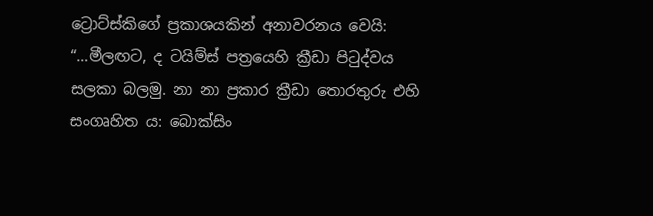ට්‍රොට්ස්කිගේ ප්‍රකාශයකින් අනාවරනය වෙයි: “…මීලඟට, ද ටයිම්ස් පත්‍රයෙහි ක්‍රීඩා පිටුද්වය සලකා බලමු. නා නා ප්‍රකාර ක්‍රීඩා තොරතුරු එහි සංගෘහිත ය: බොක්සිං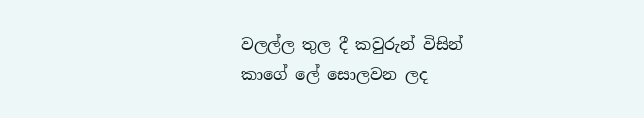වලල්ල තුල දී කවුරුන් විසින් කාගේ ලේ සොලවන ලද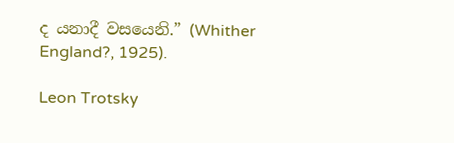ද යනාදී වසයෙනි.” (Whither England?, 1925).

Leon Trotsky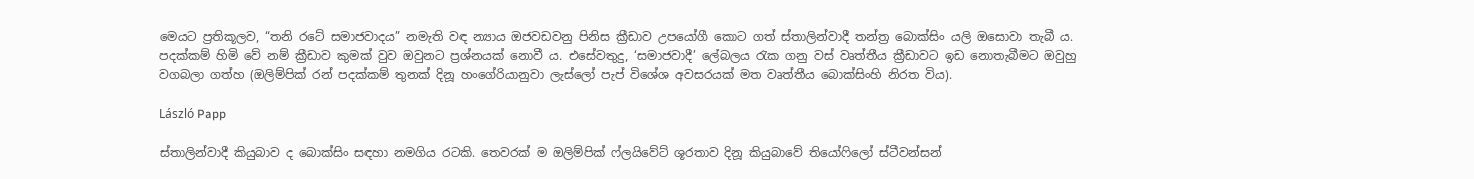මෙයට ප්‍රතිකූලව, “තනි රටේ සමාජවාදය” නමැති වඳ න්‍යාය ඔජවඩවනු පිනිස ක්‍රීඩාව උපයෝගී කොට ගත් ස්තාලින්වාදී තන්ත්‍ර බොක්සිං යලි ඔසොවා තැබී ය. පදක්කම් හිමි වේ නම් ක්‍රීඩාව කුමක් වුව ඔවුනට ප්‍රශ්නයක් නොවී ය. එසේවතුදු, ‘සමාජවාදී’ ලේබලය රැක ගනු වස් වෘත්තීය ක්‍රීඩාවට ඉඩ නොතැබීමට ඔවුහු වගබලා ගත්හ (ඔලිම්පික් රන් පදක්කම් තුනක් දිනූ හංගේරියානුවා ලැස්ලෝ පැප් විශේශ අවසරයක් මත වෘත්තීය බොක්සිංහි නිරත විය).

László Papp

ස්තාලින්වාදී කියුබාව ද බොක්සිං සඳහා නමගිය රටකි. තෙවරක් ම ඔලිම්පික් ෆ්ලයිවේට් ශූරතාව දිනූ කියුබාවේ තියෝෆිලෝ ස්ටීවන්සන්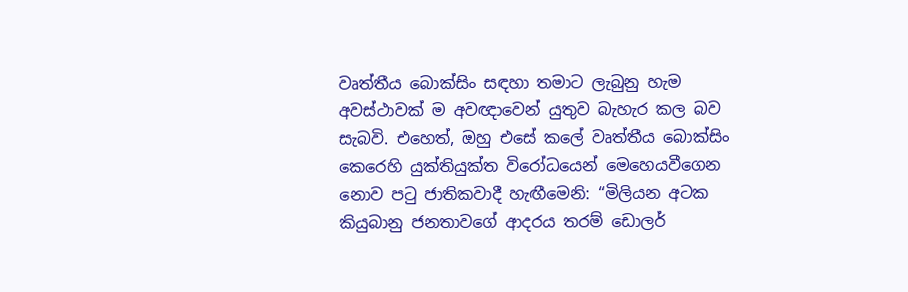වෘත්තීය බොක්සිං සඳහා තමාට ලැබුනු හැම අවස්ථාවක් ම අවඥාවෙන් යුතුව බැහැර කල බව සැබවි. එහෙත්, ඔහු එසේ කලේ වෘත්තීය බොක්සිං කෙරෙහි යුක්තියුක්ත විරෝධයෙන් මෙහෙයවීගෙන නොව පටු ජාතිකවාදී හැඟීමෙනි: “මිලියන අටක කියුබානු ජනතාවගේ ආදරය තරම් ඩොලර්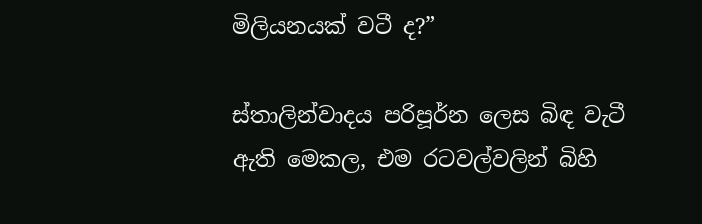මිලියනයක් වටී ද?”

ස්තාලින්වාදය පරිපූර්න ලෙස බිඳ වැටී ඇති මෙකල, එම රටවල්වලින් බිහි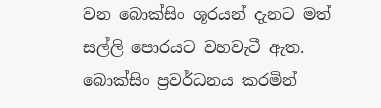වන බොක්සිං ශූරයන් දැනට මත් සල්ලි පොරයට වහවැටී ඇත. බොක්සිං ප්‍රවර්ධනය කරමින්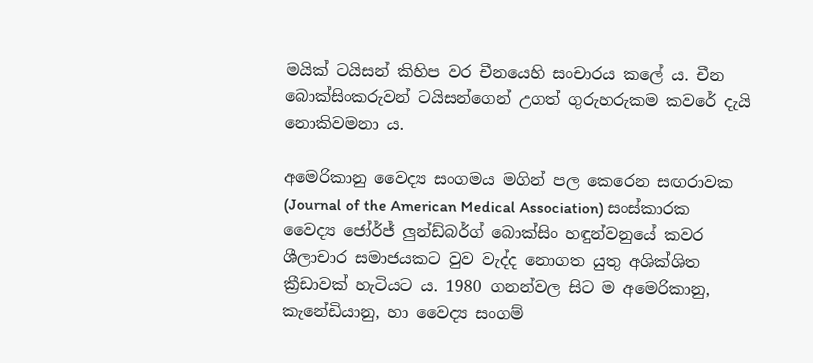මයික් ටයිසන් කිහිප වර චීනයෙහි සංචාරය කලේ ය. චීන බොක්සිංකරුවන් ටයිසන්ගෙන් උගත් ගුරුහරුකම කවරේ දැයි නොකිවමනා ය.

අමෙරිකානු වෛද්‍ය සංගමය මගින් පල කෙරෙන සඟරාවක (Journal of the American Medical Association) සංස්කාරක වෛද්‍ය ජෝර්ජ් ලුන්ඩ්බර්ග් බොක්සිං හඳුන්වනුයේ කවර ශීලාචාර සමාජයකට වුව වැද්ද නොගත යුතු අශික්ශිත ක්‍රීඩාවක් හැටියට ය. 1980 ගනන්වල සිට ම අමෙරිකානු, කැනේඩියානු, හා වෛද්‍ය සංගම්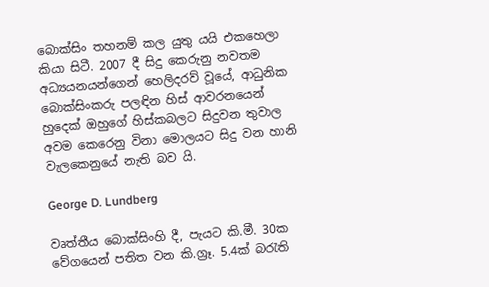බොක්සිං තහනම් කල යුතු යයි එකහෙලා කියා සිටී. 2007 දී සිදු කෙරුනු නවතම අධ්‍යයනයන්ගෙන් හෙලිදරව් වූයේ, ආධුනික බොක්සිංකරු පලඳින හිස් ආවරනයෙන් හුදෙක් ඔහුගේ හිස්කබලට සිදුවන තුවාල අවම කෙරෙනු විනා මොලයට සිදු වන හානි වැලකෙනුයේ නැති බව යි.

George D. Lundberg

වෘත්තීය බොක්සිංහි දී, පැයට කි.මී. 30ක වේගයෙන් පතිත වන කි.ග්‍රෑ. 5.4ක් බරැති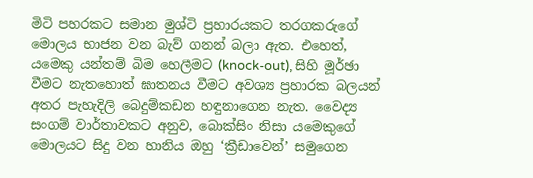මිටි පහරකට සමාන මුශ්ටි ප්‍රහාරයකට තරගකරුගේ මොලය භාජන වන බැව් ගනන් බලා ඇත. එහෙත්, යමෙකු යන්තම් බිම හෙලීමට (knock-out), සිහි මූර්ඡා වීමට නැතහොත් ඝාතනය වීමට අවශ්‍ය ප්‍රහාරක බලයන් අතර පැහැදිලි බෙදුම්කඩන හඳුනාගෙන නැත. වෛද්‍ය සංගම් වාර්තාවකට අනුව, බොක්සිං නිසා යමෙකුගේ මොලයට සිදු වන හානිය ඔහු ‘ක්‍රීඩාවෙන්’ සමුගෙන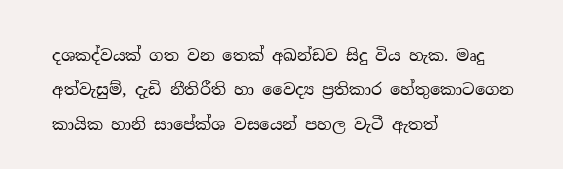දශකද්වයක් ගත වන තෙක් අඛන්ඩව සිදු විය හැක. මෘදු අත්වැසුම්, දැඩි නීතිරීති හා වෛද්‍ය ප්‍රතිකාර හේතුකොටගෙන කායික හානි සාපේක්ශ වසයෙන් පහල වැටී ඇතත්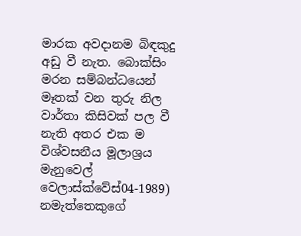මාරක අවදානම බිඳකුදු අඩු වී නැත. බොක්සිං මරන සම්බන්ධයෙන් මෑතක් වන තුරු නිල වාර්තා කිසිවක් පල වී නැති අතර එක ම විශ්වසනීය මූලාශ්‍රය මැනුවෙල් වෙලාස්ක්වේස්04-1989) නමැත්තෙකුගේ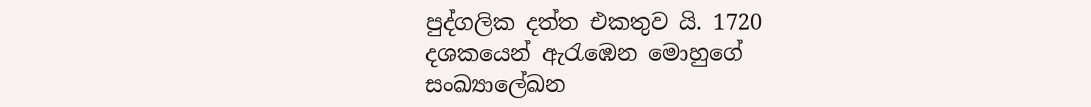පුද්ගලික දත්ත එකතුව යි. 1720 දශකයෙන් ඇරැඹෙන මොහුගේ සංඛ්‍යාලේඛන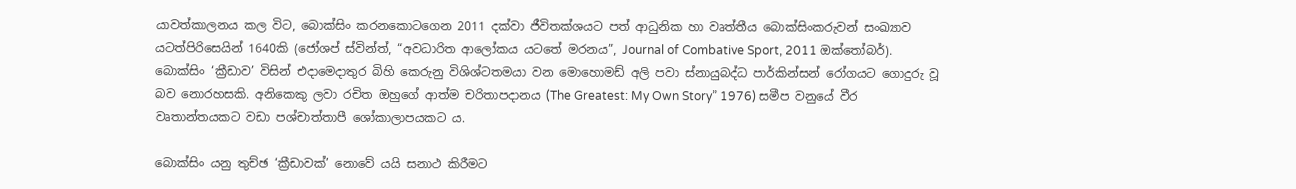යාවත්කාලනය කල විට, බොක්සිං කරනකොටගෙන 2011 දක්වා ජීවිතක්ශයට පත් ආධුනික හා වෘත්තීය බොක්සිංකරුවන් සංඛ්‍යාව යටත්පිරිසෙයින් 1640කි (ජෝශප් ස්වින්ත්, “අවධාරිත ආලෝකය යටතේ මරනය”, Journal of Combative Sport, 2011 ඔක්තෝබර්). බොක්සිං ‘ක්‍රීඩාව’ විසින් එදාමෙදාතුර බිහි කෙරුනු විශිශ්ටතමයා වන මොහොමඩ් අලි පවා ස්නායුබද්ධ පාර්කින්සන් රෝගයට ගොදුරු වූ බව නොරහසකි. අනිකෙකු ලවා රචිත ඔහුගේ ආත්ම චරිතාපදානය (The Greatest: My Own Story” 1976) සමීප වනුයේ වීර වෘතාන්තයකට වඩා පශ්චාත්තාපී ශෝකාලාපයකට ය.

බොක්සිං යනු තුච්ඡ ‘ක්‍රීඩාවක්’ නොවේ යයි සනාථ කිරීමට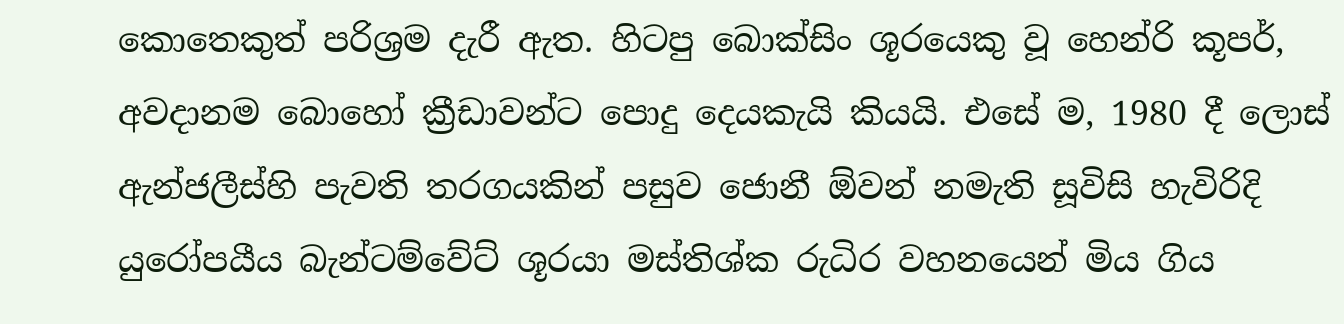කොතෙකුත් පරිශ්‍රම දැරී ඇත. හිටපු බොක්සිං ශූරයෙකු වූ හෙන්රි කූපර්, අවදානම බොහෝ ක්‍රීඩාවන්ට පොදු දෙයකැයි කියයි. එසේ ම, 1980 දී ලොස් ඇන්ජලීස්හි පැවති තරගයකින් පසුව ජොනී ඕවන් නමැති සූවිසි හැවිරිදි යුරෝපයීය බැන්ටම්වේට් ශූරයා මස්තිශ්ක රුධිර වහනයෙන් මිය ගිය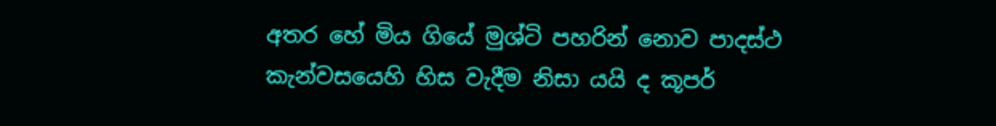අතර හේ මිය ගියේ මුශ්ටි පහරින් නොව පාදස්ථ කැන්වසයෙහි හිස වැදීම නිසා යයි ද කූපර්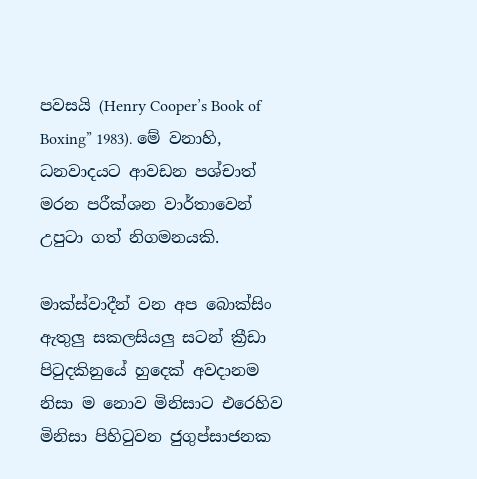පවසයි (Henry Cooper’s Book of Boxing” 1983). මේ වනාහි, ධනවාදයට ආවඩන පශ්චාත් මරන පරීක්ශන වාර්තාවෙන් උපුටා ගත් නිගමනයකි.

මාක්ස්වාදීන් වන අප බොක්සිං ඇතුලු සකලසියලු සටන් ක්‍රීඩා පිටුදකිනුයේ හුදෙක් අවදානම නිසා ම නොව මිනිසාට එරෙහිව මිනිසා පිහිටුවන ජුගුප්සාජනක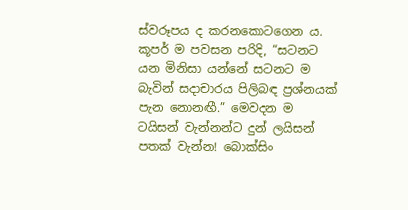ස්වරූපය ද කරනකොටගෙන ය. කූපර් ම පවසන පරිදි, “සටනට යන මිනිසා යන්නේ සටනට ම බැවින් සදාචාරය පිලිබඳ ප්‍රශ්නයක් පැන නොනඟී.” මෙවදන ම ටයිසන් වැන්නන්ට දුන් ලයිසන් පතක් වැන්න! බොක්සිං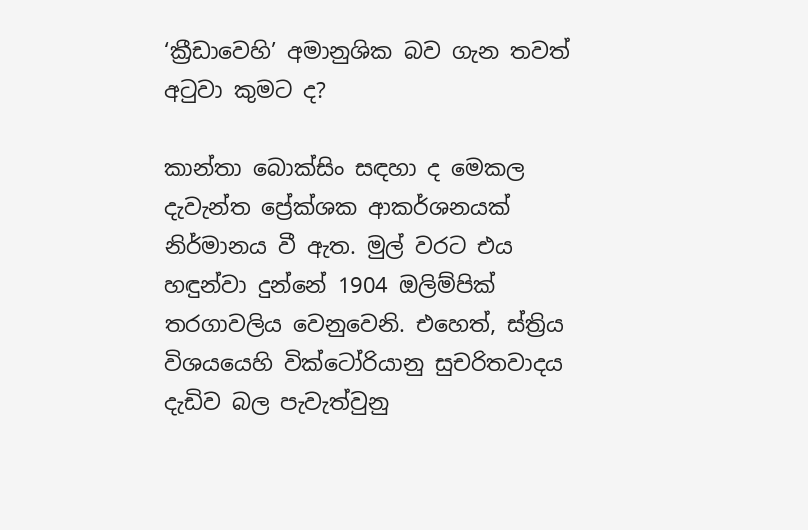‘ක්‍රීඩාවෙහි’ අමානුශික බව ගැන තවත් අටුවා කුමට ද?

කාන්තා බොක්සිං සඳහා ද මෙකල දැවැන්ත ප්‍රේක්ශක ආකර්ශනයක් නිර්මානය වී ඇත. මුල් වරට එය හඳුන්වා දුන්නේ 1904 ඔලිම්පික් තරගාවලිය වෙනුවෙනි. එහෙත්, ස්ත්‍රිය විශයයෙහි වික්ටෝරියානු සුචරිතවාදය දැඩිව බල පැවැත්වුනු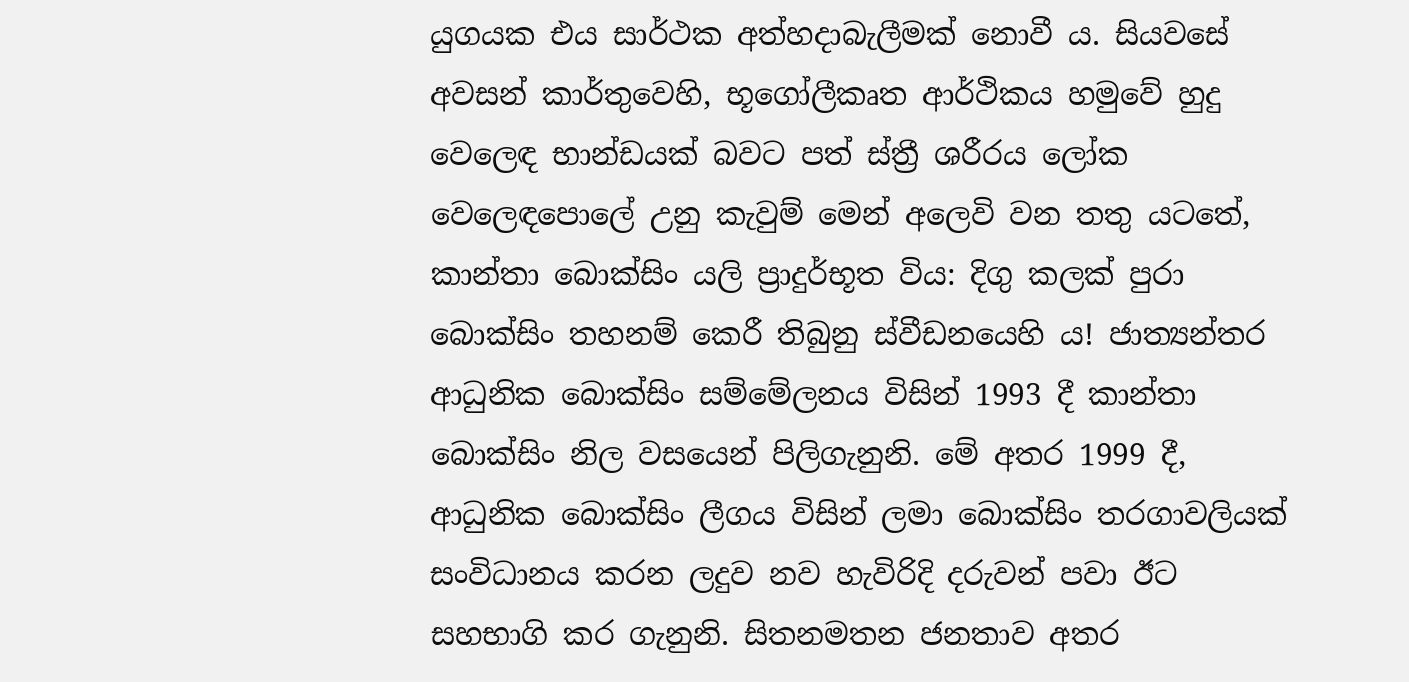යුගයක එය සාර්ථක අත්හදාබැලීමක් නොවී ය. සියවසේ අවසන් කාර්තුවෙහි, භූගෝලීකෘත ආර්ථිකය හමුවේ හුදු වෙලෙඳ භාන්ඩයක් බවට පත් ස්ත්‍රී ශරීරය ලෝක වෙලෙඳපොලේ උනු කැවුම් මෙන් අලෙවි වන තතු යටතේ, කාන්තා බොක්සිං යලි ප්‍රාදුර්භූත විය: දිගු කලක් පුරා බොක්සිං තහනම් කෙරී තිබුනු ස්වීඩනයෙහි ය! ජාත්‍යන්තර ආධුනික බොක්සිං සම්මේලනය විසින් 1993 දී කාන්තා බොක්සිං නිල වසයෙන් පිලිගැනුනි. මේ අතර 1999 දී, ආධුනික බොක්සිං ලීගය විසින් ලමා බොක්සිං තරගාවලියක් සංවිධානය කරන ලදුව නව හැවිරිදි දරුවන් පවා ඊට සහභාගි කර ගැනුනි. සිතනමතන ජනතාව අතර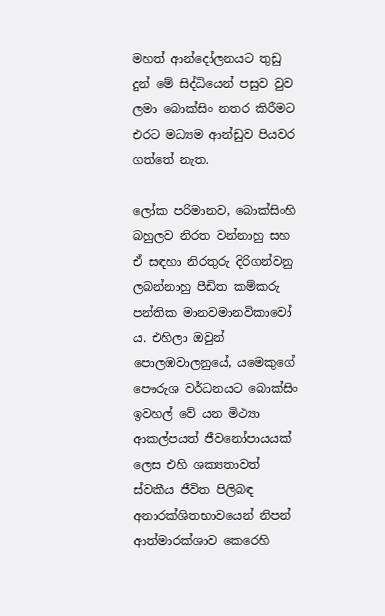මහත් ආන්දෝලනයට තුඩු දුන් මේ සිද්ධියෙන් පසුව වුව ලමා බොක්සිං නතර කිරීමට එරට මධ්‍යම ආන්ඩුව පියවර ගත්තේ නැත.

ලෝක පරිමානව, බොක්සිංහි බහුලව නිරත වන්නාහු සහ ඒ සඳහා නිරතුරු දිරිගන්වනු ලබන්නාහු පීඩිත කම්කරු පන්තික මානවමානවිකාවෝ ය. එහිලා ඔවුන් පොලඹවාලනුයේ, යමෙකුගේ පෞරුශ වර්ධනයට බොක්සිං ඉවහල් වේ යන මිථ්‍යා ආකල්පයත් ජීවනෝපායයක් ලෙස එහි ශක්‍යතාවත් ස්වකීය ජීවිත පිලිබඳ අනාරක්ශිතභාවයෙන් නිපන් ආත්මාරක්ශාව කෙරෙහි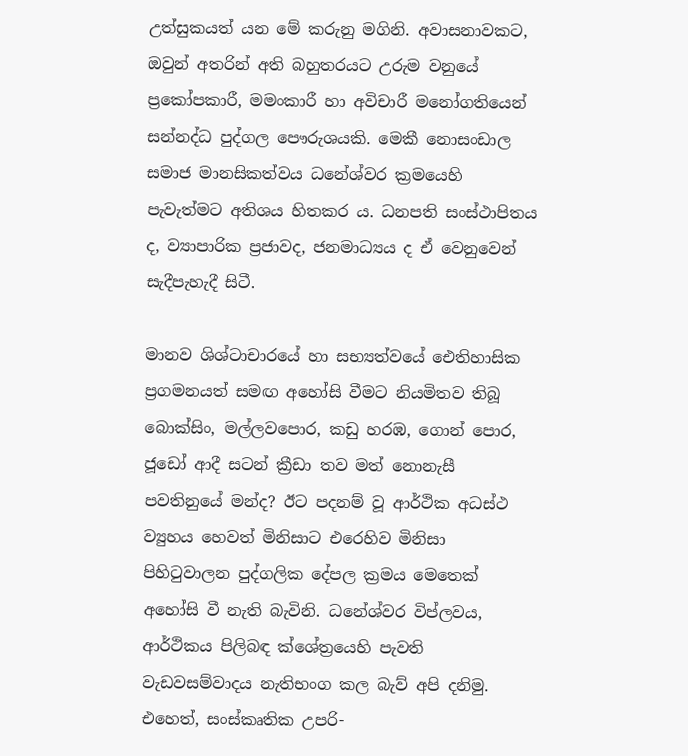උත්සුකයත් යන මේ කරුනු මගිනි. අවාසනාවකට, ඔවුන් අතරින් අති බහුතරයට උරුම වනුයේ ප්‍රකෝපකාරී, මමංකාරී හා අවිචාරී මනෝගතියෙන් සන්නද්ධ පුද්ගල පෞරුශයකි. මෙකී නොසංඩාල සමාජ මානසිකත්වය ධනේශ්වර ක්‍රමයෙහි පැවැත්මට අතිශය හිතකර ය. ධනපති සංස්ථාපිතය ද, ව්‍යාපාරික ප්‍රජාවද, ජනමාධ්‍යය ද ඒ වෙනුවෙන් සැදීපැහැදී සිටී.

මානව ශිශ්ටාචාරයේ හා සභ්‍යත්වයේ ඓතිහාසික ප්‍රගමනයත් සමඟ අහෝසි වීමට නියමිතව තිබූ බොක්සිං, මල්ලවපොර, කඩු හරඹ, ගොන් පොර, ජූඩෝ ආදී සටන් ක්‍රීඩා තව මත් නොනැසී පවතිනුයේ මන්ද? ඊට පදනම් වූ ආර්ථික අධස්ථ ව්‍යුහය හෙවත් මිනිසාට එරෙහිව මිනිසා පිහිටුවාලන පුද්ගලික දේපල ක්‍රමය මෙතෙක් අහෝසි වී නැති බැවිනි. ධනේශ්වර විප්ලවය, ආර්ථිකය පිලිබඳ ක්ශේත්‍රයෙහි පැවති වැඩවසම්වාදය නැතිභංග කල බැව් අපි දනිමු. එහෙත්, සංස්කෘතික උපරි-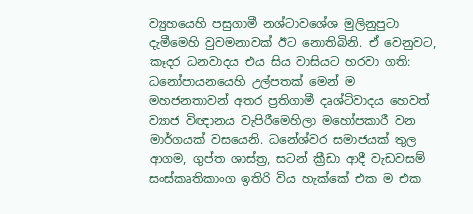ව්‍යුහයෙහි පසුගාමී නශ්ටාවශේශ මුලිනුපුටා දැමීමෙහි වුවමනාවක් ඊට නොතිබිනි. ඒ වෙනුවට, කෑදර ධනවාදය එය සිය වාසියට හරවා ගති: ධනෝපායනයෙහි උල්පතක් මෙන් ම මහජනතාවන් අතර ප්‍රතිගාමී දෘශ්ටිවාදය හෙවත් ව්‍යාජ විඥානය වැපිරීමෙහිලා මහෝපකාරී වන මාර්ගයක් වසයෙනි. ධනේශ්වර සමාජයක් තුල ආගම, ගුප්ත ශාස්ත්‍ර, සටන් ක්‍රීඩා ආදී වැඩවසම් සංස්කෘතිකාංග ඉතිරි විය හැක්කේ එක ම එක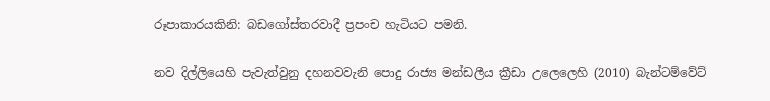රූපාකාරයකිනි: බඩගෝස්තරවාදී ප්‍රපංච හැටියට පමනි.

නව දිල්ලියෙහි පැවැත්වුනු දහනවවැනි පොදු රාජ්‍ය මන්ඩලීය ක්‍රීඩා උලෙලෙහි (2010) බැන්ටම්වේට්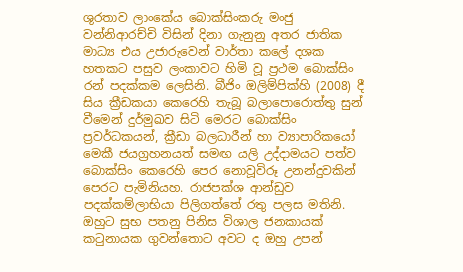ශුරතාව ලාංකේය බොක්සිංකරු මංජු වන්නිආරච්චි විසින් දිනා ගැනුනු අතර ජාතික මාධ්‍ය එය උජාරුවෙන් වාර්තා කලේ දශක හතකට පසුව ලංකාවට හිමි වූ ප්‍රථම බොක්සිං රන් පදක්කම ලෙසිනි. බීජිං ඔලිම්පික්හි (2008) දී සිය ක්‍රීඩකයා කෙරෙහි තැබූ බලාපොරොත්තු සුන් වීමෙන් දුර්මුඛව සිටි මෙරට බොක්සිං ප්‍රවර්ධකයන්, ක්‍රීඩා බලධාරීන් හා ව්‍යාපාරිකයෝ මෙකී ජයග්‍රහනයත් සමඟ යලි උද්දාමයට පත්ව බොක්සිං කෙරෙහි පෙර නොවූවිරූ උනන්දුවකින් පෙරට පැමිනියහ. රාජපක්ශ ආන්ඩුව පදක්කම්ලාභියා පිලිගත්තේ රතු පලස මතිනි. ඔහුට සුභ පතනු පිනිස විශාල ජනකායක් කටුනායක ගුවන්තොට අවට ද ඔහු උපන්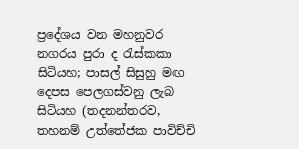ප්‍රදේශය වන මහනුවර නගරය පුරා ද රැස්කකා සිටියහ; පාසල් සිසුහු මඟ දෙපස පෙලගස්වනු ලැබ සිටියහ (තදනන්තරව, තහනම් උත්තේජක පාවිච්චි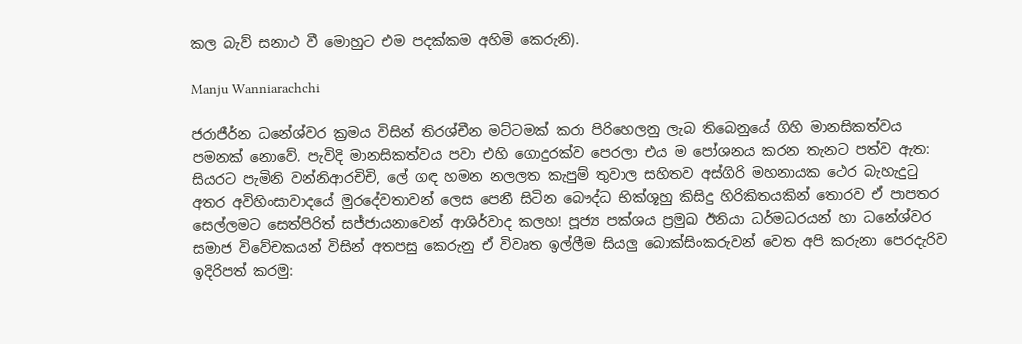කල බැව් සනාථ වී මොහුට එම පදක්කම අහිමි කෙරුනි).

Manju Wanniarachchi

ජරාජීර්න ධනේශ්වර ක්‍රමය විසින් තිරශ්චීන මට්ටමක් කරා පිරිහෙලනු ලැබ තිබෙනුයේ ගිහි මානසිකත්වය පමනක් නොවේ. පැවිදි මානසිකත්වය පවා එහි ගොදුරක්ව පෙරලා එය ම පෝශනය කරන තැනට පත්ව ඇත: සියරට පැමිනි වන්නිආරචිචි, ලේ ගඳ හමන නලලත කැපුම් තුවාල සහිතව අස්ගිරි මහනායක ථෙර බැහැදුටු අතර අවිහිංසාවාදයේ මුරදේවතාවන් ලෙස පෙනී සිටින බෞද්ධ භික්ශූහු කිසිදු හිරිකිතයකින් තොරව ඒ පාපතර සෙල්ලමට සෙත්පිරිත් සජ්ජායනාවෙන් ආශිර්වාද කලහ! පූජ්‍ය පක්ශය ප්‍රමුඛ ඊනියා ධර්මධරයන් හා ධනේශ්වර සමාජ විවේචකයන් විසින් අතපසු කෙරුනු ඒ විවෘත ඉල්ලීම සියලු බොක්සිංකරුවන් වෙත අපි කරුනා පෙරදැරිව ඉදිරිපත් කරමු: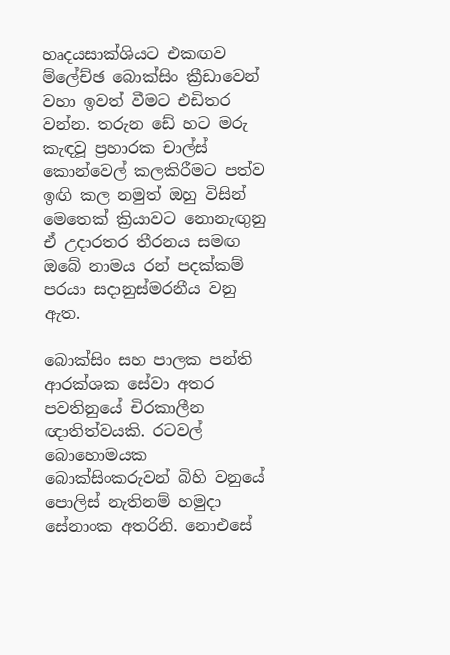හෘදයසාක්ශියට එකඟව ම්ලේච්ඡ බොක්සිං ක්‍රීඩාවෙන් වහා ඉවත් වීමට එඩිතර වන්න. තරුන ඩේ හට මරු කැඳවූ ප්‍රහාරක චාල්ස් කොන්වෙල් කලකිරීමට පත්ව ඉඟි කල නමුත් ඔහු විසින් මෙතෙක් ක්‍රියාවට නොනැඟුනු ඒ උදාරතර තීරනය සමඟ ඔබේ නාමය රන් පදක්කම් පරයා සදානුස්මරනීය වනු ඇත.

බොක්සිං සහ පාලක පන්ති ආරක්ශක සේවා අතර පවතිනුයේ චිරකාලීන ඥාතිත්වයකි. රටවල් බොහොමයක බොක්සිංකරුවන් බිහි වනුයේ පොලිස් නැතිනම් හමුදා සේනාංක අතරිනි. නොඑසේ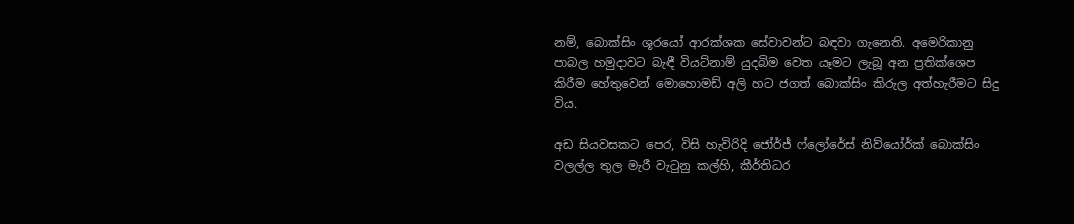නම්, බොක්සිං ශූරයෝ ආරක්ශක සේවාවන්ට බඳවා ගැනෙති. අමෙරිකානු පාබල හමුදාවට බැඳී වියට්නාම් යුදබිම වෙත යෑමට ලැබූ අන ප්‍රතික්ශෙප කිරීම හේතුවෙන් මොහොමඩ් අලි හට ජගත් බොක්සිං කිරුල අත්හැරීමට සිදු විය.

අඩ සියවසකට පෙර, විසි හැවිරිදි ජෝර්ජ් ෆ්ලෝරේස් නිව්යෝර්ක් බොක්සිං වලල්ල තුල මැරී වැටුනු කල්හි, කීර්තිධර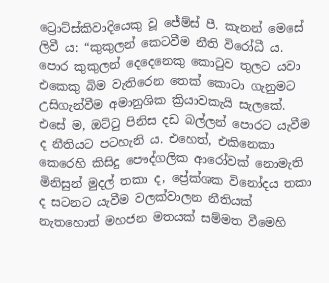ට්‍රොට්ස්කිවාදියෙකු වූ ජේම්ස් පී. කැනන් මෙසේ ලිවී ය: “කුකුලන් කෙටවීම නීති විරෝධී ය. පොර කුකුලන් දෙදෙනෙකු කොටුව තුලට යවා එකෙකු බිම වැතිරෙන තෙක් කොටා ගැනුමට උසිගැන්වීම අමානුශික ක්‍රියාවකැයි සැලකේ. එසේ ම, ඔට්ටු පිනිස දඩ බල්ලන් පොරට යැවීම ද නීතියට පටහැනි ය. එහෙත්, එකිනෙකා කෙරෙහි කිසිදු පෞද්ගලික ආරෝවක් නොමැති මිනිසුන් මුදල් තකා ද, ප්‍රේක්ශක විනෝදය තකා ද සටනට යැවීම වලක්වාලන නීතියක් නැතහොත් මහජන මතයක් සම්මත වීමෙහි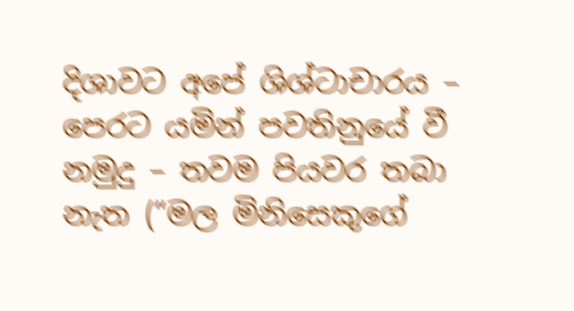දිශාවට අපේ ශිශ්ටාචාරය – පෙරට යමින් පවතිනුයේ වී නමුදු – තවම පියවර තබා නැත (“මල මිනිසෙකුගේ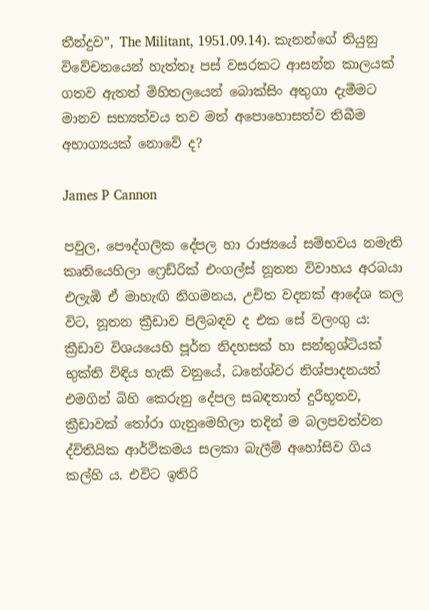තීන්දුව”, The Militant, 1951.09.14). කැනන්ගේ තියුනු විවේචනයෙන් හැත්තෑ පස් වසරකට ආසන්න කාලයක් ගතව ඇතත් මිහිතලයෙන් බොක්සිං අතුගා දැමීමට මානව සභ්‍යත්වය තව මත් අපොහොසත්ව තිබීම අභාග්‍යයක් නොවේ ද?

James P Cannon

පවුල, පෞද්ගලික දේපල හා රාජ්‍යයේ සම්භවය නමැති කෘතියෙහිලා ෆ්‍රෙඩ්රික් එංගල්ස් නූතන විවාහය අරබයා එලැඹි ඒ මාහැඟි නිගමනය, උචිත වදනක් ආදේශ කල විට, නූතන ක්‍රීඩාව පිලිබඳව ද එක සේ වලංගු ය: ක්‍රීඩාව විශයයෙහි පූර්න නිදහසක් හා සන්තුශ්ටියක් භුක්ති විඳිය හැකි වනුයේ, ධනේශ්වර නිශ්පාදනයත් එමගින් බිහි කෙරුනු දේපල සබඳතාත් දුරීභූතව, ක්‍රීඩාවක් තෝරා ගැනුමෙහිලා තදින් ම බලපවත්වන ද්විතියික ආර්ථිකමය සලකා බැලීම් අහෝසිව ගිය කල්හි ය. එවිට ඉතිරි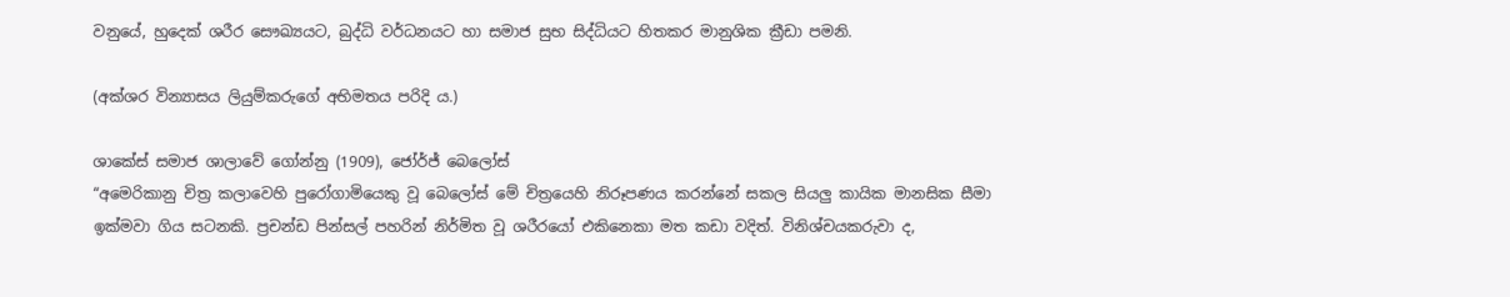වනුයේ, හුදෙක් ශරීර සෞඛ්‍යයට, බුද්ධි වර්ධනයට හා සමාජ සුභ සිද්ධියට හිතකර මානුශික ක්‍රීඩා පමනි.

(අක්ශර වින්‍යාසය ලියුම්කරුගේ අභිමතය පරිදි ය.)

ශාකේස් සමාජ ශාලාවේ ගෝන්නු (1909), ජෝර්ජ් බෙලෝස්
“අමෙරිකානු චිත්‍ර කලාවෙහි පුරෝගාමියෙකු වූ බෙලෝස් මේ චිත්‍රයෙහි නිරූපණය කරන්නේ සකල සියලු කායික මානසික සීමා ඉක්මවා ගිය සටනකි. ප්‍රචන්ඩ පින්සල් පහරින් නිර්මිත වූ ශරීරයෝ එකිනෙකා මත කඩා වදිත්. විනිශ්චයකරුවා ද,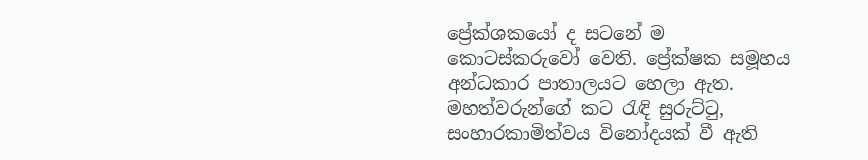ප්‍රේක්ශකයෝ ද සටනේ ම කොටස්කරුවෝ වෙති. ප්‍රේක්ෂක සමූහය අන්ධකාර පාතාලයට හෙලා ඇත. මහත්වරුන්ගේ කට රැඳි සුරුට්ටු, සංහාරකාමිත්වය විනෝදයක් වී ඇති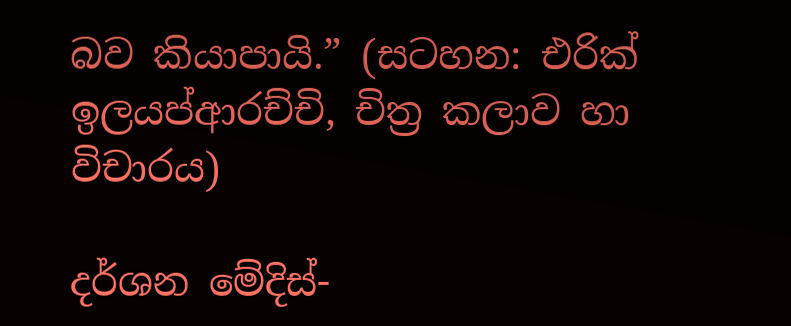බව කියාපායි.” (සටහන: එරික් ඉලයප්ආරච්චි, චිත්‍ර කලාව හා විචාරය)

දර්ශන මේදිස්-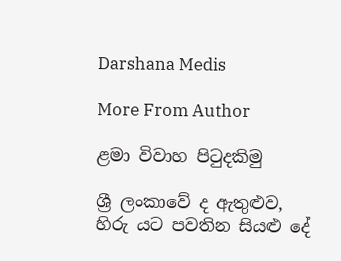Darshana Medis

More From Author

ළමා විවාහ පිටුදකිමු

ශ්‍රී ලංකාවේ ද ඇතුළුව, හිරු යට පවතින සියළු දේ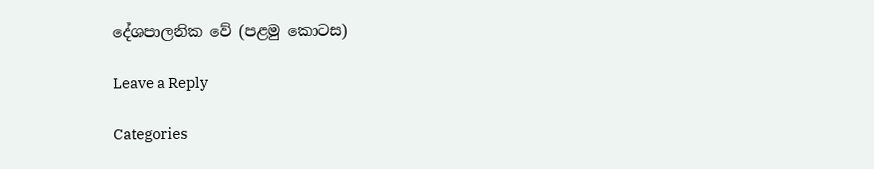දේශපාලනික වේ (පළමු කොටස)

Leave a Reply

Categories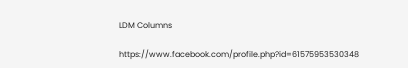LDM Columns

https://www.facebook.com/profile.php?id=61575953530348